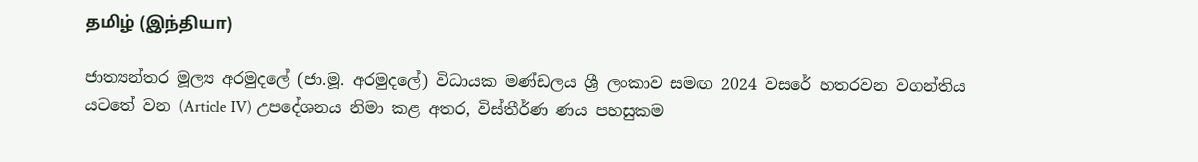தமிழ் (இந்தியா)

ජාත්‍යන්තර මූල්‍ය අරමුදලේ (ජා.මූ. අරමුදලේ) විධායක මණ්ඩලය ශ්‍රී ලංකාව සමඟ 2024 වසරේ හතරවන වගන්තිය යටතේ වන (Article IV) උපදේශනය නිමා කළ අතර, විස්තීර්ණ ණය පහසුකම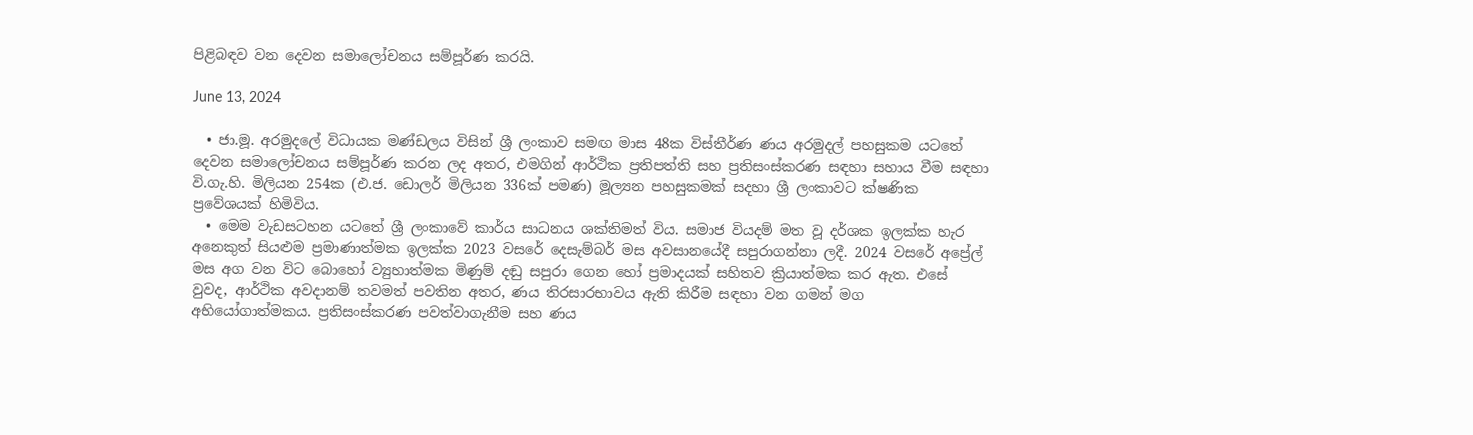පිළිබඳව වන දෙවන සමාලෝචනය සම්පූර්ණ කරයි.

June 13, 2024

  • ජා.මූ. අරමුදලේ විධායක මණ්ඩලය විසින් ශ්‍රී ලංකාව සමඟ මාස 48ක විස්තීර්ණ ණය අරමුදල් පහසුකම යටතේ දෙවන සමාලෝචනය සම්පූර්ණ කරන ලද අතර, එමගින් ආර්ථික ප්‍රතිපත්ති සහ ප්‍රතිසංස්කරණ සඳහා සහාය වීම සඳහා වි.ගැ.හි. මිලියන 254ක (එ.ජ. ඩොලර් මිලියන 336ක් පමණ) මූල්‍යන පහසුකමක් සදහා ශ්‍රී ලංකාවට ක්ෂණික ප්‍රවේශයක් හිමිවිය.
  • මෙම වැඩසටහන යටතේ ශ්‍රී ලංකාවේ කාර්ය සාධනය ශක්තිමත් විය. සමාජ වියදම් මත වූ දර්ශක ඉලක්ක හැර අනෙකුත් සියළුම ප්‍රමාණාත්මක ඉලක්ක 2023 වසරේ දෙසැම්බර් මස අවසානයේදී සපුරාගන්නා ලදී. 2024 වසරේ අප්‍රේල් මස අග වන විට බොහෝ ව්‍යුහාත්මක මිණුම් දඬු සපුරා ගෙන හෝ ප්‍රමාදයක් සහිතව ක්‍රියාත්මක කර ඇත. එසේ වුවද, ආර්ථික අවදානම් තවමත් පවතින අතර, ණය තිරසාරභාවය ඇති කිරීම සඳහා වන ගමන් මග අභියෝගාත්මකය. ප්‍රතිසංස්කරණ පවත්වාගැනීම සහ ණය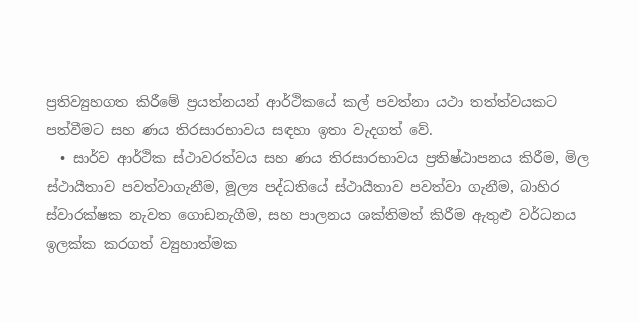ප්‍රතිව්‍යුහගත කිරීමේ ප්‍රයත්නයන් ආර්ථිකයේ කල් පවත්නා යථා තත්ත්වයකට පත්වීමට සහ ණය තිරසාරභාවය සඳහා ඉතා වැදගත් වේ.
  • සාර්ව ආර්ථික ස්ථාවරත්වය සහ ණය තිරසාරභාවය ප්‍රතිෂ්ඨාපනය කිරීම, මිල ස්ථායීතාව පවත්වාගැනීම, මූල්‍ය පද්ධතියේ ස්ථායීතාව පවත්වා ගැනීම, බාහිර ස්වාරක්ෂක නැවත ගොඩනැගීම, සහ පාලනය ශක්තිමත් කිරීම ඇතුළු වර්ධනය ඉලක්ක කරගත් ව්‍යුහාත්මක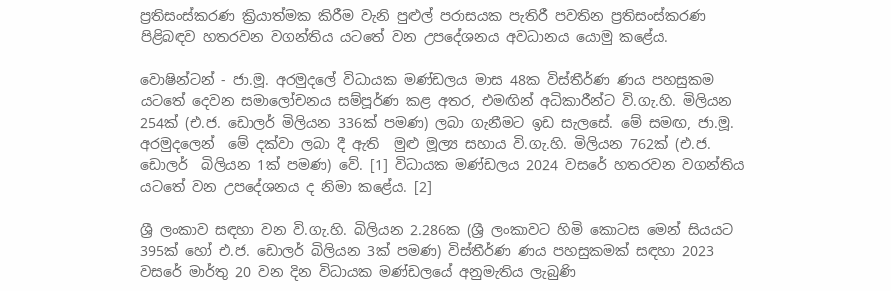ප්‍රතිසංස්කරණ ක්‍රියාත්මක කිරීම වැනි පුළුල් පරාසයක පැතිරී පවතින ප්‍රතිසංස්කරණ පිළිබඳව හතරවන වගන්තිය යටතේ වන උපදේශනය අවධානය යොමු කළේය.

වොෂින්ටන් - ජා.මූ. අරමුදලේ විධායක මණ්ඩලය මාස 48ක විස්තීර්ණ ණය පහසුකම යටතේ දෙවන සමාලෝචනය සම්පූර්ණ කළ අතර, එමඟින් අධිකාරීන්ට වි.ගැ.හි. මිලියන 254ක් (එ.ජ. ඩොලර් මිලියන 336ක් පමණ) ලබා ගැනීමට ඉඩ සැලසේ. මේ සමඟ, ජා.මූ. අරමුදලෙන්  මේ දක්වා ලබා දී ඇති  මුළු මූල්‍ය සහාය වි.ගැ.හි. මිලියන 762ක් (එ.ජ. ඩොලර්  බිලියන 1ක් පමණ) වේ. [1] විධායක මණ්ඩලය 2024 වසරේ හතරවන වගන්තිය යටතේ වන උපදේශනය ද නිමා කළේය. [2]

ශ්‍රී ලංකාව සඳහා වන වි.ගැ.හි. බිලියන 2.286ක (ශ්‍රී ලංකාවට හිමි කොටස මෙන් සියයට 395ක් හෝ එ.ජ. ඩොලර් බිලියන 3ක් පමණ) විස්තීර්ණ ණය පහසුකමක් සඳහා 2023 වසරේ මාර්තු 20 වන දින විධායක මණ්ඩලයේ අනුමැතිය ලැබුණි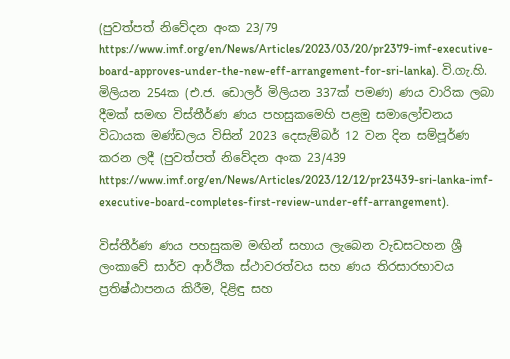(පුවත්පත් නිවේදන අංක 23/79 https://www.imf.org/en/News/Articles/2023/03/20/pr2379-imf-executive-board-approves-under-the-new-eff-arrangement-for-sri-lanka). වි.ගැ.හි. මිලියන 254ක (එ.ජ. ඩොලර් මිලියන 337ක් පමණ) ණය වාරික ලබා දීමක් සමඟ විස්තීර්ණ ණය පහසුකමෙහි පළමු සමාලෝචනය විධායක මණ්ඩලය විසින් 2023 දෙසැම්බර් 12 වන දින සම්පූර්ණ කරන ලදී (පුවත්පත් නිවේදන අංක 23/439 https://www.imf.org/en/News/Articles/2023/12/12/pr23439-sri-lanka-imf-executive-board-completes-first-review-under-eff-arrangement).

විස්තීර්ණ ණය පහසුකම මඟින් සහාය ලැබෙන වැඩසටහන ශ්‍රී ලංකාවේ සාර්ව ආර්ථික ස්ථාවරත්වය සහ ණය තිරසාරභාවය ප්‍රතිෂ්ඨාපනය කිරීම, දිළිඳු සහ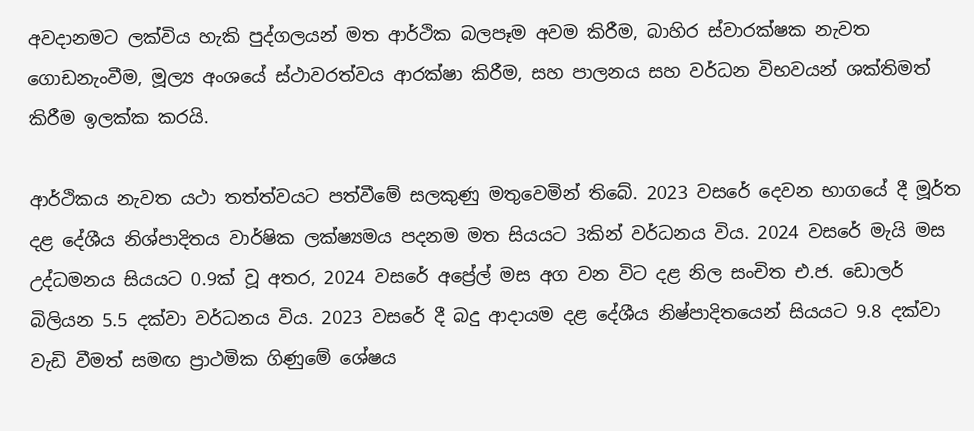අවදානමට ලක්විය හැකි පුද්ගලයන් මත ආර්ථික බලපෑම අවම කිරීම, බාහිර ස්වාරක්ෂක නැවත ගොඩනැංවීම, මූල්‍ය අංශයේ ස්ථාවරත්වය ආරක්ෂා කිරීම, සහ පාලනය සහ වර්ධන විභවයන් ශක්තිමත් කිරීම ඉලක්ක කරයි.

ආර්ථිකය නැවත යථා තත්ත්වයට පත්වීමේ සලකුණු මතුවෙමින් තිබේ. 2023 වසරේ දෙවන භාගයේ දී මූර්ත දළ දේශීය නිශ්පාදිතය වාර්ෂික ලක්ෂ්‍යමය පදනම මත සියයට 3කින් වර්ධනය විය. 2024 වසරේ මැයි මස උද්ධමනය සියයට 0.9ක් වූ අතර, 2024 වසරේ අප්‍රේල් මස අග වන විට දළ නිල සංචිත එ.ජ. ඩොලර් බිලියන 5.5 දක්වා වර්ධනය විය. 2023 වසරේ දී බදු ආදායම දළ දේශීය නිෂ්පාදිතයෙන් සියයට 9.8 දක්වා වැඩි වීමත් සමඟ ප්‍රාථමික ගිණුමේ ශේෂය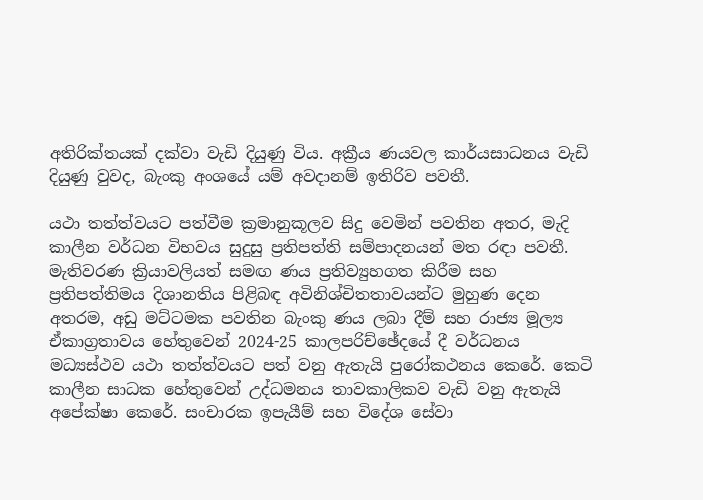අතිරික්තයක් දක්වා වැඩි දියුණු විය. අක්‍රීය ණයවල කාර්යසාධනය වැඩි දියුණු වුවද, බැංකු අංශයේ යම් අවදානම් ඉතිරිව පවතී.

යථා තත්ත්වයට පත්වීම ක්‍රමානුකූලව සිදු වෙමින් පවතින අතර, මැදි කාලීන වර්ධන විභවය සුදුසු ප්‍රතිපත්ති සම්පාදනයන් මත රඳා පවතී. මැතිවරණ ක්‍රියාවලියත් සමඟ ණය ප්‍රතිව්‍යුහගත කිරීම සහ ප්‍රතිපත්තිමය දිශානතිය පිළිබඳ අවිනිශ්චිතතාවයන්ට මුහුණ දෙන අතරම, අඩු මට්ටමක පවතින බැංකු ණය ලබා දීම් සහ රාජ්‍ය මූල්‍ය ඒකාග්‍රතාවය හේතුවෙන් 2024-25 කාලපරිච්ඡේදයේ දී වර්ධනය මධ්‍යස්ථව යථා තත්ත්වයට පත් වනු ඇතැයි පුරෝකථනය කෙරේ. කෙටි කාලීන සාධක හේතුවෙන් උද්ධමනය තාවකාලිකව වැඩි වනු ඇතැයි අපේක්ෂා කෙරේ. සංචාරක ඉපැයීම් සහ විදේශ සේවා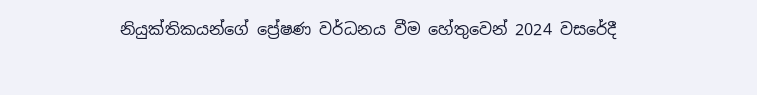නියුක්තිකයන්ගේ ප්‍රේෂණ වර්ධනය වීම හේතුවෙන් 2024 වසරේදී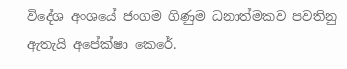විදේශ අංශයේ ජංගම ගිණුම ධනාත්මකව පවතිනු ඇතැයි අපේක්ෂා කෙරේ.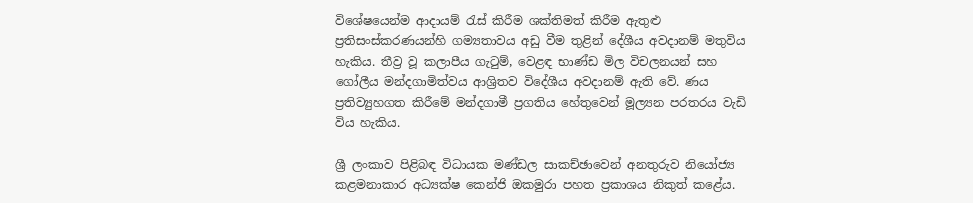විශේෂයෙන්ම ආදායම් රැස් කිරීම ශක්තිමත් කිරීම ඇතුළු ප්‍රතිසංස්කරණයන්හි ගම්‍යතාවය අඩු වීම තුළින් දේශීය අවදානම් මතුවිය හැකිය. තීව්‍ර වූ කලාපීය ගැටුම්, වෙළඳ භාණ්ඩ මිල විචලනයන් සහ ගෝලීය මන්දගාමිත්වය ආශ්‍රිතව විදේශීය අවදානම් ඇති වේ. ණය ප්‍රතිව්‍යුහගත කිරීමේ මන්දගාමී ප්‍රගතිය හේතුවෙන් මූල්‍යන පරතරය වැඩි විය හැකිය.

ශ්‍රී ලංකාව පිළිබඳ විධායක මණ්ඩල සාකච්ඡාවෙන් අනතුරුව නියෝජ්‍ය කළමනාකාර අධ්‍යක්ෂ කෙන්ජි ඔකමුරා පහත ප්‍රකාශය නිකුත් කළේය.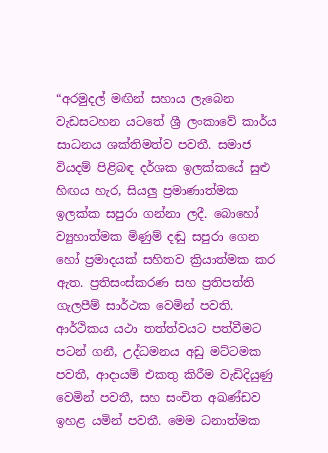“අරමුදල් මඟින් සහාය ලැබෙන වැඩසටහන යටතේ ශ්‍රී ලංකාවේ කාර්ය සාධනය ශක්තිමත්ව පවතී. සමාජ වියදම් පිළිබඳ දර්ශක ඉලක්කයේ සුළු හිඟය හැර, සියලු ප්‍රමාණාත්මක ඉලක්ක සපුරා ගන්නා ලදී. බොහෝ ව්‍යුහාත්මක මිණුම් දඬු සපුරා ගෙන හෝ ප්‍රමාදයක් සහිතව ක්‍රියාත්මක කර ඇත. ප්‍රතිසංස්කරණ සහ ප්‍රතිපත්ති ගැලපීම් සාර්ථක වෙමින් පවති. ආර්ථිකය යථා තත්ත්වයට පත්වීමට පටන් ගනී, උද්ධමනය අඩු මට්ටමක පවතී, ආදායම් එකතු කිරීම වැඩිදියුණු වෙමින් පවතී, සහ සංචිත අඛණ්ඩව ඉහළ යමින් පවතී. මෙම ධනාත්මක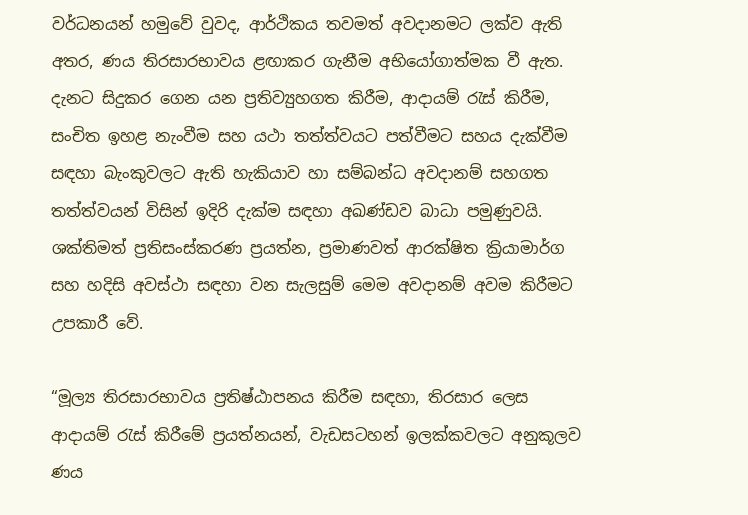වර්ධනයන් හමුවේ වුවද, ආර්ථිකය තවමත් අවදානමට ලක්ව ඇති අතර, ණය තිරසාරභාවය ළඟාකර ගැනීම අභියෝගාත්මක වී ඇත. දැනට සිදුකර ගෙන යන ප්‍රතිව්‍යුහගත කිරීම, ආදායම් රැස් කිරීම, සංචිත ඉහළ නැංවීම සහ යථා තත්ත්වයට පත්වීමට සහය දැක්වීම සඳහා බැංකුවලට ඇති හැකියාව හා සම්බන්ධ අවදානම් සහගත තත්ත්වයන් විසින් ඉදිරි දැක්ම සඳහා අඛණ්ඩව බාධා පමුණුවයි. ශක්තිමත් ප්‍රතිසංස්කරණ ප්‍රයත්න, ප්‍රමාණවත් ආරක්ෂිත ක්‍රියාමාර්ග සහ හදිසි අවස්ථා සඳහා වන සැලසුම් මෙම අවදානම් අවම කිරීමට උපකාරී වේ.

“මූල්‍ය තිරසාරභාවය ප්‍රතිෂ්ඨාපනය කිරීම සඳහා, තිරසාර ලෙස ආදායම් රැස් කිරීමේ ප්‍රයත්නයන්, වැඩසටහන් ඉලක්කවලට අනුකූලව ණය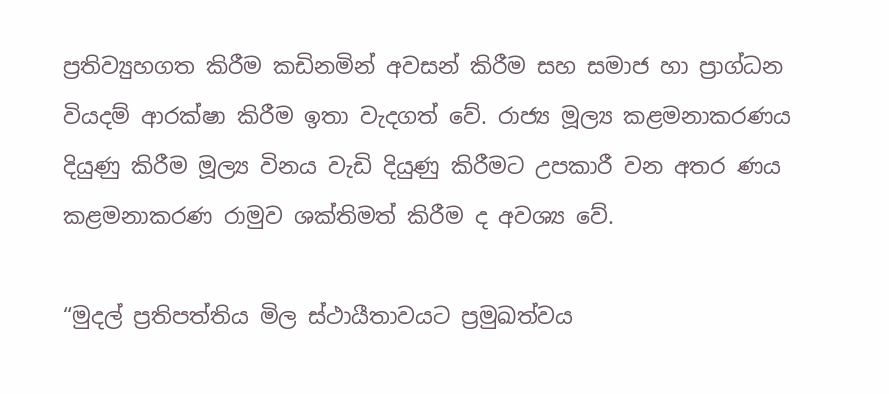ප්‍රතිව්‍යුහගත කිරීම කඩිනමින් අවසන් කිරීම සහ සමාජ හා ප්‍රාග්ධන වියදම් ආරක්ෂා කිරීම ඉතා වැදගත් වේ. රාජ්‍ය මූල්‍ය කළමනාකරණය දියුණු කිරීම මූල්‍ය විනය වැඩි දියුණු කිරීමට උපකාරී වන අතර ණය කළමනාකරණ රාමුව ශක්තිමත් කිරීම ද අවශ්‍ය වේ.

“මුදල් ප්‍රතිපත්තිය මිල ස්ථායීතාවයට ප්‍රමුඛත්වය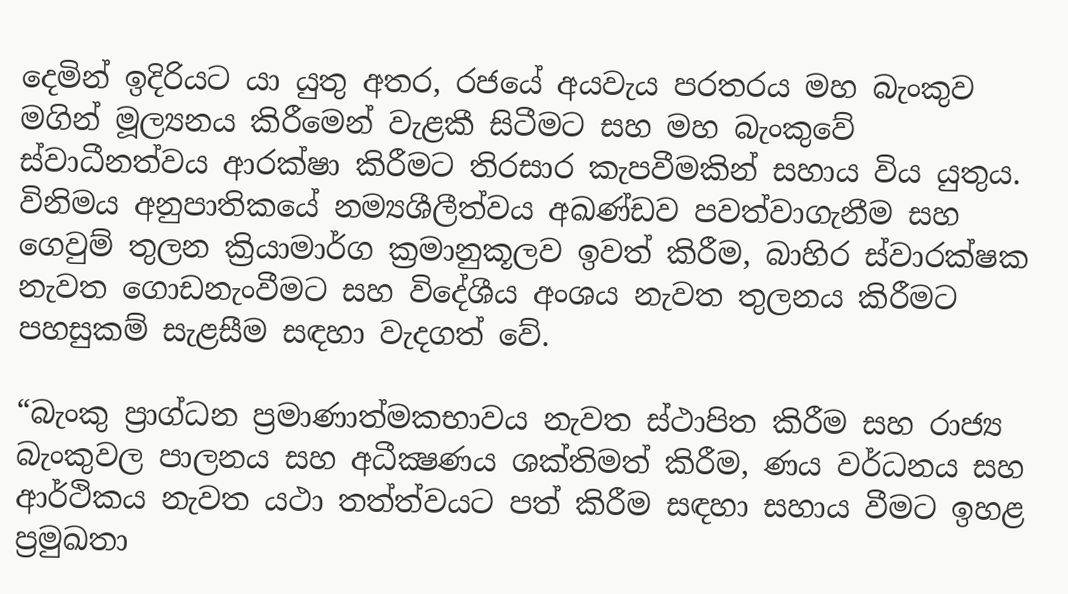දෙමින් ඉදිරියට යා යුතු අතර, රජයේ අයවැය පරතරය මහ බැංකුව මගින් මූල්‍යනය කිරීමෙන් වැළකී සිටීමට සහ මහ බැංකුවේ ස්වාධීනත්වය ආරක්ෂා කිරීමට තිරසාර කැපවීමකින් සහාය විය යුතුය. විනිමය අනුපාතිකයේ නම්‍යශීලීත්වය අඛණ්ඩව පවත්වාගැනීම සහ ගෙවුම් තුලන ක්‍රියාමාර්ග ක්‍රමානුකූලව ඉවත් කිරීම, බාහිර ස්වාරක්ෂක නැවත ගොඩනැංවීමට සහ විදේශීය අංශය නැවත තුලනය කිරීමට පහසුකම් සැළසීම සඳහා වැදගත් වේ.

“බැංකු ප්‍රාග්ධන ප්‍රමාණාත්මකභාවය නැවත ස්ථාපිත කිරීම සහ රාජ්‍ය බැංකුවල පාලනය සහ අධීක්‍ෂණය ශක්තිමත් කිරීම, ණය වර්ධනය සහ ආර්ථිකය නැවත යථා තත්ත්වයට පත් කිරීම සඳහා සහාය වීමට ඉහළ ප්‍රමුඛතා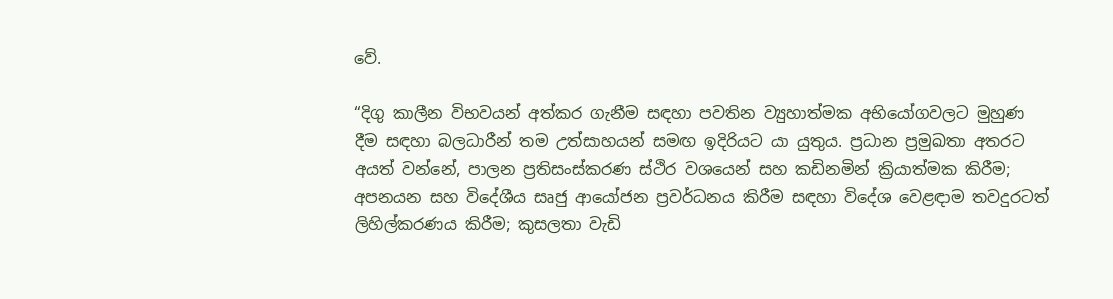වේ.

“දිගු කාලීන විභවයන් අත්කර ගැනීම සඳහා පවතින ව්‍යුහාත්මක අභියෝගවලට මුහුණ දීම සඳහා බලධාරීන් තම උත්සාහයන් සමඟ ඉදිරියට යා යුතුය. ප්‍රධාන ප්‍රමුඛතා අතරට අයත් වන්නේ, පාලන ප්‍රතිසංස්කරණ ස්ථිර වශයෙන් සහ කඩිනමින් ක්‍රියාත්මක කිරීම; අපනයන සහ විදේශීය සෘජු ආයෝජන ප්‍රවර්ධනය කිරීම සඳහා විදේශ වෙළඳාම තවදුරටත් ලිහිල්කරණය කිරීම; කුසලතා වැඩි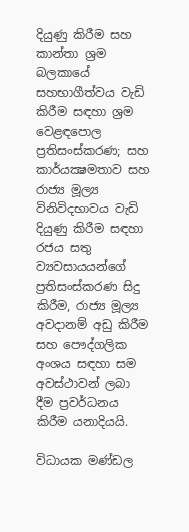දියුණු කිරීම සහ කාන්තා ශ්‍රම බලකායේ සහභාගීත්වය වැඩි කිරීම සඳහා ශ්‍රම වෙළඳපොල ප්‍රතිසංස්කරණ; සහ කාර්යක්‍ෂමතාව සහ රාජ්‍ය මූල්‍ය විනිවිදභාවය වැඩි දියුණු කිරීම සඳහා රජය සතු ව්‍යවසායයන්ගේ ප්‍රතිසංස්කරණ සිදු කිරීම, රාජ්‍ය මූල්‍ය අවදානම් අඩු කිරීම සහ පෞද්ගලික අංශය සඳහා සම අවස්ථාවන් ලබා දීම ප්‍රවර්ධනය කිරීම යනාදියයි.

විධායක මණ්ඩල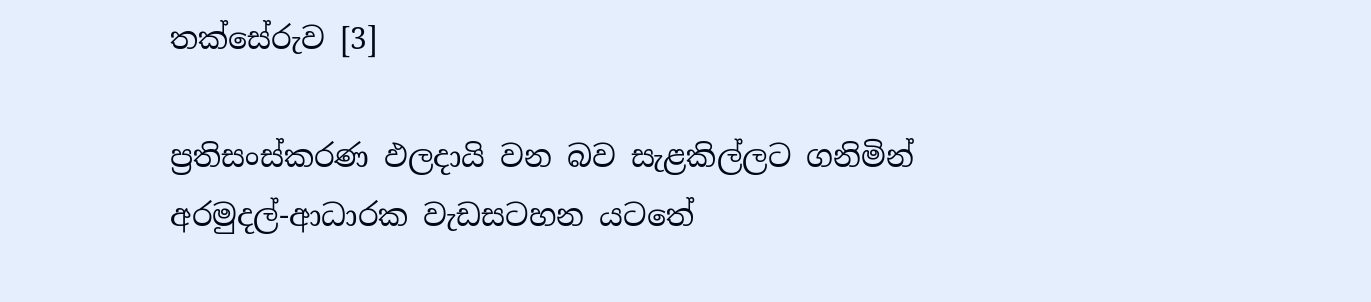තක්සේරුව [3]

ප්‍රතිසංස්කරණ ඵලදායි වන බව සැළකිල්ලට ගනිමින් අරමුදල්-ආධාරක වැඩසටහන යටතේ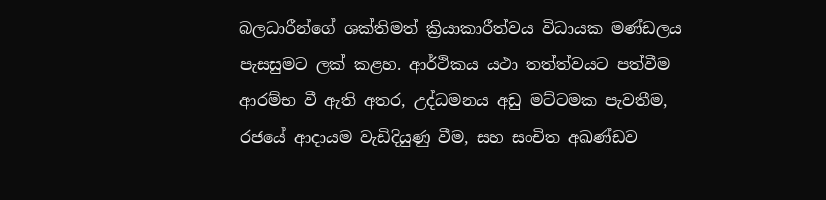බලධාරීන්ගේ ශක්තිමත් ක්‍රියාකාරීත්වය විධායක මණ්ඩලය පැසසුමට ලක් කළහ. ආර්ථිකය යථා තත්ත්වයට පත්වීම ආරම්භ වී ඇති අතර, උද්ධමනය අඩු මට්ටමක පැවතීම, රජයේ ආදායම වැඩිදියුණු වීම, සහ සංචිත අඛණ්ඩව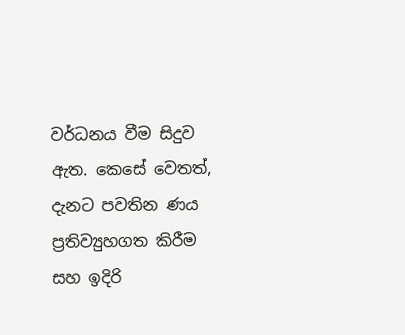වර්ධනය වීම සිදුව ඇත. කෙසේ වෙතත්, දැනට පවතින ණය ප්‍රතිව්‍යුහගත කිරීම සහ ඉදිරි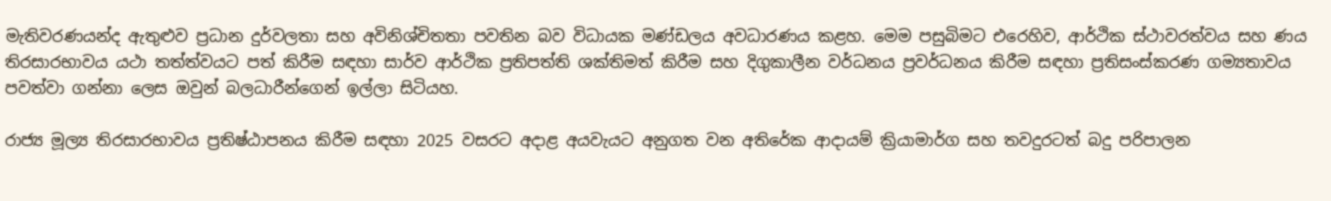මැතිවරණයන්ද ඇතුළුව ප්‍රධාන දුර්වලතා සහ අවිනිශ්චිතතා පවතින බව විධායක මණ්ඩලය අවධාරණය කළහ. මෙම පසුබිමට එරෙහිව, ආර්ථික ස්ථාවරත්වය සහ ණය තිරසාරභාවය යථා තත්ත්වයට පත් කිරීම සඳහා සාර්ව ආර්ථික ප්‍රතිපත්ති ශක්තිමත් කිරීම සහ දිගුකාලීන වර්ධනය ප්‍රවර්ධනය කිරීම සඳහා ප්‍රතිසංස්කරණ ගම්‍යතාවය පවත්වා ගන්නා ලෙස ඔවුන් බලධාරීන්ගෙන් ඉල්ලා සිටියහ.

රාජ්‍ය මූල්‍ය තිරසාරභාවය ප්‍රතිෂ්ඨාපනය කිරීම සඳහා 2025 වසරට අදාළ අයවැයට අනුගත වන අතිරේක ආදායම් ක්‍රියාමාර්ග සහ තවදුරටත් බදු පරිපාලන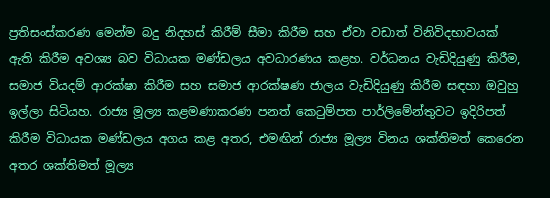ප්‍රතිසංස්කරණ මෙන්ම බදු නිදහස් කිරීම් සීමා කිරීම සහ ඒවා වඩාත් විනිවිදභාවයක් ඇති කිරීම අවශ්‍ය බව විධායක මණ්ඩලය අවධාරණය කළහ. වර්ධනය වැඩිදියුණු කිරීම, සමාජ වියදම් ආරක්ෂා කිරීම සහ සමාජ ආරක්ෂණ ජාලය වැඩිදියුණු කිරීම සඳහා ඔවුහු ඉල්ලා සිටියහ. රාජ්‍ය මූල්‍ය කළමණාකරණ පනත් කෙටුම්පත පාර්ලිමේන්තුවට ඉදිරිපත් කිරීම විධායක මණ්ඩලය අගය කළ අතර, එමඟින් රාජ්‍ය මූල්‍ය විනය ශක්තිමත් කෙරෙන අතර ශක්තිමත් මූල්‍ය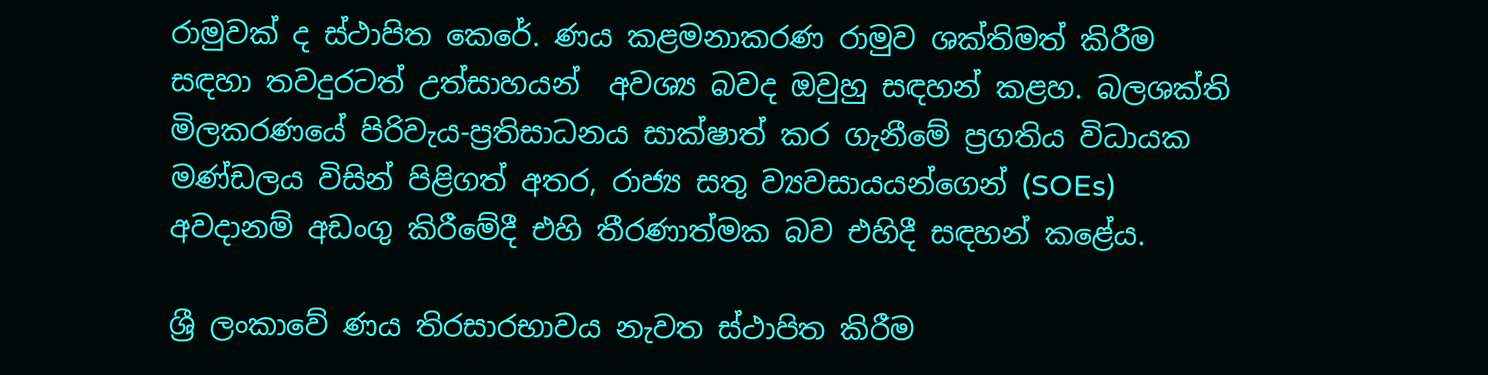රාමුවක් ද ස්ථාපිත කෙරේ. ණය කළමනාකරණ රාමුව ශක්තිමත් කිරීම සඳහා තවදුරටත් උත්සාහයන්  අවශ්‍ය බවද ඔවුහු සඳහන් කළහ. බලශක්ති මිලකරණයේ පිරිවැය-ප්‍රතිසාධනය සාක්ෂාත් කර ගැනීමේ ප්‍රගතිය විධායක මණ්ඩලය විසින් පිළිගත් අතර, රාජ්‍ය සතු ව්‍යවසායයන්ගෙන් (SOEs) අවදානම් අඩංගු කිරීමේදී එහි තීරණාත්මක බව එහිදී සඳහන් කළේය.

ශ්‍රී ලංකාවේ ණය තිරසාරභාවය නැවත ස්ථාපිත කිරීම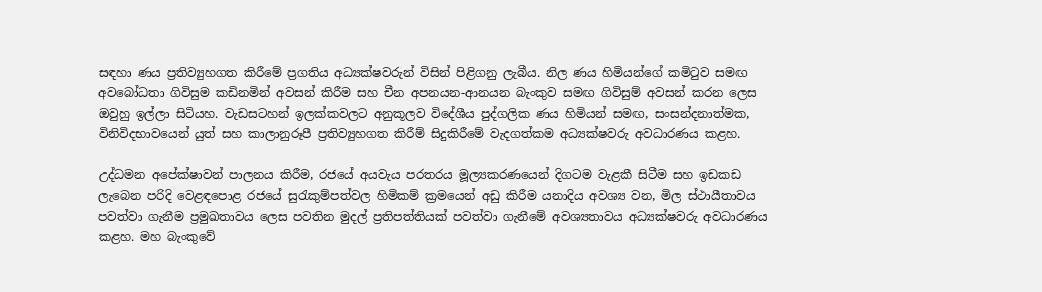සඳහා ණය ප්‍රතිව්‍යුහගත කිරීමේ ප්‍රගතිය අධ්‍යක්ෂවරුන් විසින් පිළිගනු ලැබීය. නිල ණය හිමියන්ගේ කමිටුව සමඟ අවබෝධතා ගිවිසුම කඩිනමින් අවසන් කිරීම සහ චීන අපනයන-ආනයන බැංකුව සමඟ ගිවිසුම් අවසන් කරන ලෙස ඔවුහු ඉල්ලා සිටියහ. වැඩසටහන් ඉලක්කවලට අනුකූලව විදේශීය පුද්ගලික ණය හිමියන් සමඟ, සංසන්දනාත්මක, විනිවිදභාවයෙන් යුත් සහ කාලානුරූපී ප්‍රතිව්‍යුහගත කිරීම් සිදුකිරීමේ වැදගත්කම අධ්‍යක්ෂවරු අවධාරණය කළහ.

උද්ධමන අපේක්ෂාවන් පාලනය කිරීම, රජයේ අයවැය පරතරය මූල්‍යකරණයෙන් දිගටම වැළකී සිටීම සහ ඉඩකඩ ලැබෙන පරිදි වෙළඳපොළ රජයේ සුරැකුම්පත්වල හිමිකම් ක්‍රමයෙන් අඩු කිරීම යනාදිය අවශ්‍ය වන, මිල ස්ථායීතාවය පවත්වා ගැනීම ප්‍රමුඛතාවය ලෙස පවතින මුදල් ප්‍රතිපත්තියක් පවත්වා ගැනීමේ අවශ්‍යතාවය අධ්‍යක්ෂවරු අවධාරණය කළහ. මහ බැංකුවේ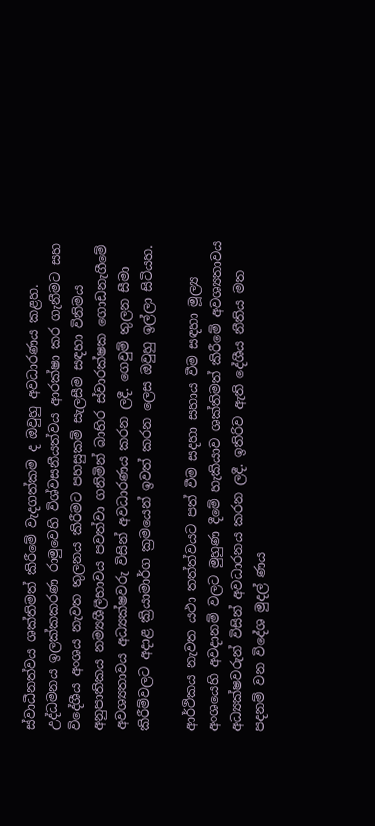ස්වාධීනත්වය ශක්තිමත් කිරීමේ වැදගත්කම ද ඔවුහු අවධාරණය කළහ. උද්ධමනය ඉලක්කකරණ රාමුවෙහි විශ්වසනීයත්වය ආරක්ෂා කර ගැනීමට සහ විදේශීය අංශය නැවත තුලනය කිරීමට පහසුකම් සැලසීම සඳහා විනිමය අනුපාතිකය නම්‍යශීලීභාවය පවත්වා ගනිමින් බාහිර ස්වාරක්ෂක ගොඩනැගීමේ අවශ්‍යතාවය අධ්‍යක්ෂවරු විසින් අවධාරණය කරන ලදී. ගෙවුම් තුලන සීමා කිරීම්වලට අදාළ ක්‍රියාමාර්ග ක්‍රමයෙන් ඉවත් කරන ලෙස ඔවුහු ඉල්ලා සිටියහ.

ආර්ථිකය නැවත යථා තත්ත්වයට පත් වීම සදහා සහාය වීම සඳහා මූල්‍ය අංශයෙහි අවදානම් වලට මුහුණ දීමේ හැකියාව ශක්තිමත් කිරීමේ අවශ්‍යතාවය අධ්‍යක්ෂවරුන් විසින් අවධාරනය කරන ලදී. ඉතිරිව ඇති දේශීය නීතිය මත පදනම් වන විදේශ මුදල් ණය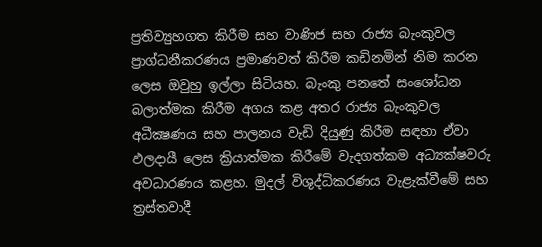ප්‍රතිව්‍යුහගත කිරීම සහ වාණිජ සහ රාජ්‍ය බැංකුවල ප්‍රාග්ධනීකරණය ප්‍රමාණවත් කිරීම කඩිනමින් නිම කරන ලෙස ඔවුහු ඉල්ලා සිටියහ. බැංකු පනතේ සංශෝධන බලාත්මක කිරීම අගය කළ අතර රාජ්‍ය බැංකුවල අධීක්‍ෂණය සහ පාලනය වැඩි දියුණු කිරීම සඳහා ඒවා ඵලදායී ලෙස ක්‍රියාත්මක කිරීමේ වැදගත්කම අධ්‍යක්ෂවරු අවධාරණය කළහ. මුදල් විශුද්ධිකරණය වැළැක්වීමේ සහ ත්‍රස්තවාදී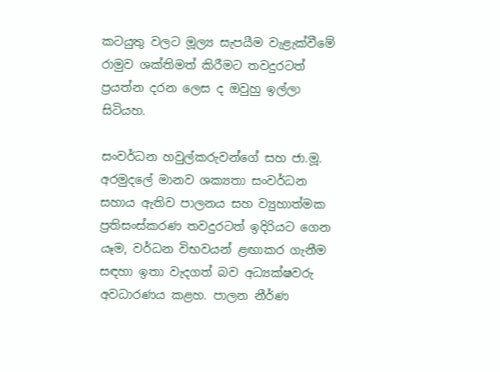කටයුතු වලට මූල්‍ය සැපයීම වැළැක්වීමේ රාමුව ශක්තිමත් කිරීමට තවදුරටත් ප්‍රයත්න දරන ලෙස ද ඔවුහු ඉල්ලා සිටියහ.

සංවර්ධන හවුල්කරුවන්ගේ සහ ජා.මූ. අරමුදලේ මානව ශක්‍යතා සංවර්ධන සහාය ඇතිව පාලනය සහ ව්‍යුහාත්මක ප්‍රතිසංස්කරණ තවදුරටත් ඉදිරියට ගෙන යෑම, වර්ධන විභවයන් ළඟාකර ගැනීම සඳහා ඉතා වැදගත් බව අධ්‍යක්ෂවරු අවධාරණය කළහ. පාලන නීර්ණ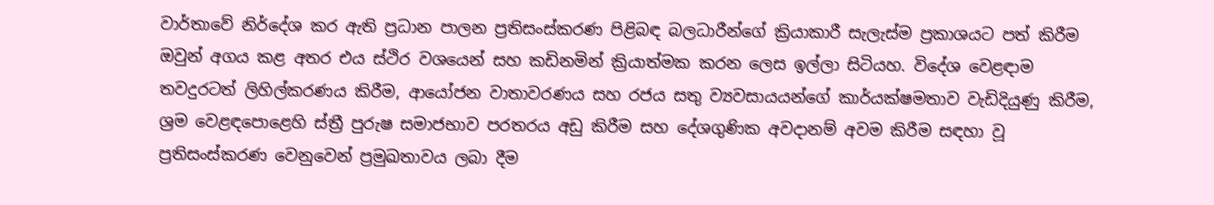වාර්තාවේ නිර්දේශ කර ඇති ප්‍රධාන පාලන ප්‍රතිසංස්කරණ පිළිබඳ බලධාරීන්ගේ ක්‍රියාකාරී සැලැස්ම ප්‍රකාශයට පත් කිරීම ඔවුන් අගය කළ අතර එය ස්ථිර වශයෙන් සහ කඩිනමින් ක්‍රියාත්මක කරන ලෙස ඉල්ලා සිටියහ. විදේශ වෙළඳාම තවදුරටත් ලිහිල්කරණය කිරීම, ආයෝජන වාතාවරණය සහ රජය සතු ව්‍යවසායයන්ගේ කාර්යක්ෂමතාව වැඩිදියුණු කිරීම, ශ්‍රම වෙළඳපොළෙහි ස්ත්‍රී පුරුෂ සමාජභාව පරතරය අඩු කිරීම සහ දේශගුණික අවදානම් අවම කිරීම සඳහා වූ ප්‍රතිසංස්කරණ වෙනුවෙන් ප්‍රමුඛතාවය ලබා දීම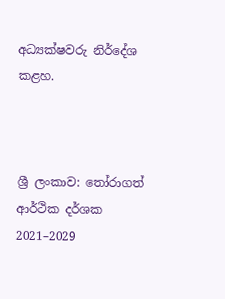අධ්‍යක්ෂවරු නිර්දේශ කළහ.



ශ්‍රී ලංකාව: තෝරාගත් ආර්ථික දර්ශක 2021–2029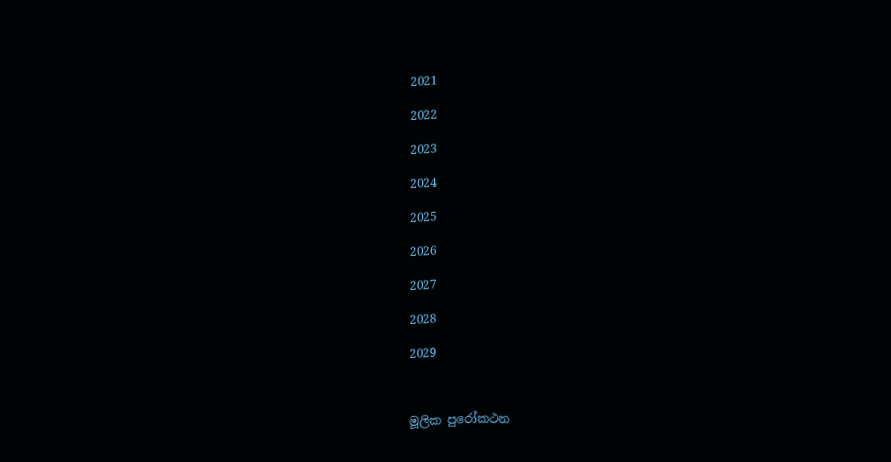2021

2022

2023

2024

2025

2026

2027

2028

2029



මූලික පුරෝකථන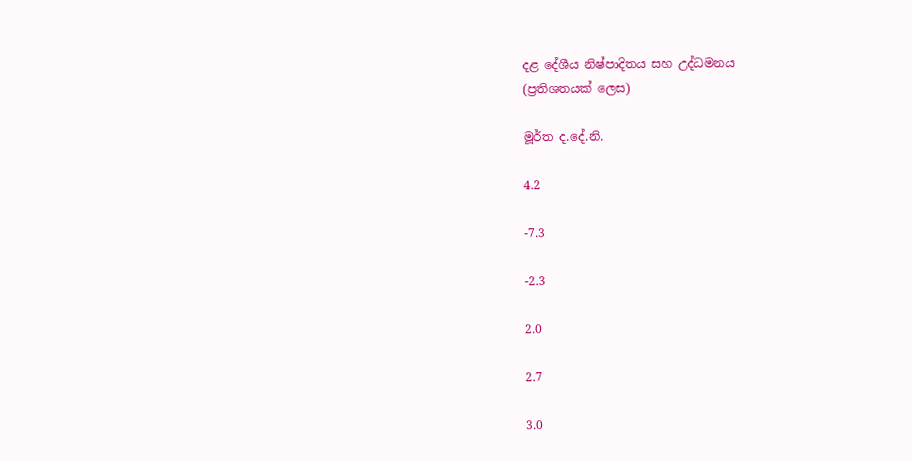දළ දේශීය නිෂ්පාදිතය සහ උද්ධමනය
(ප්‍රතිශතයක් ලෙස)

මූර්ත ද.දේ.නි.

4.2

-7.3

-2.3

2.0

2.7

3.0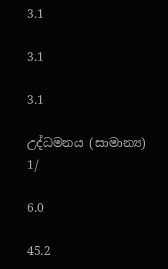3.1

3.1

3.1

උද්ධමනය (සාමාන්‍ය) 1/

6.0

45.2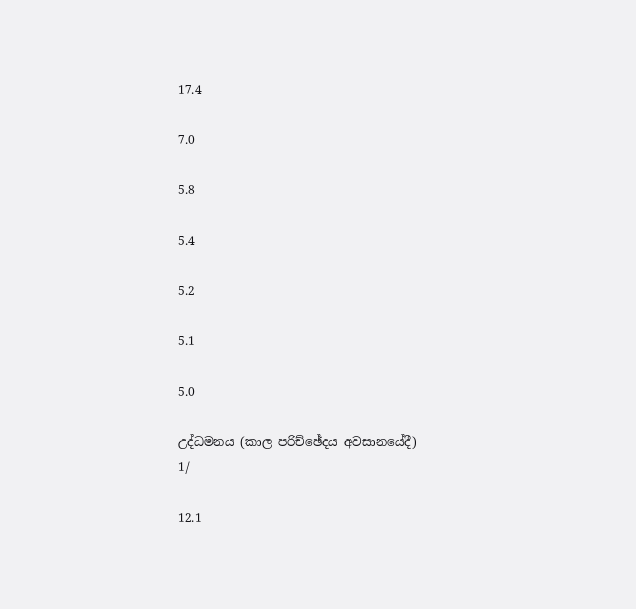17.4

7.0

5.8

5.4

5.2

5.1

5.0

උද්ධමනය (කාල පරිච්ඡේදය අවසානයේදී) 1/

12.1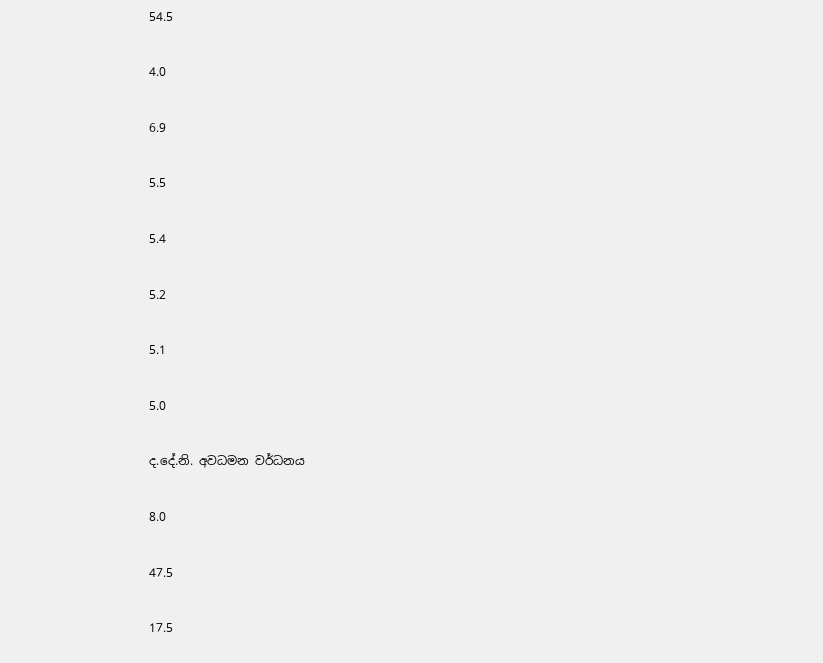54.5

4.0

6.9

5.5

5.4

5.2

5.1

5.0

ද.දේ.නි. අවධමන වර්ධනය

8.0

47.5

17.5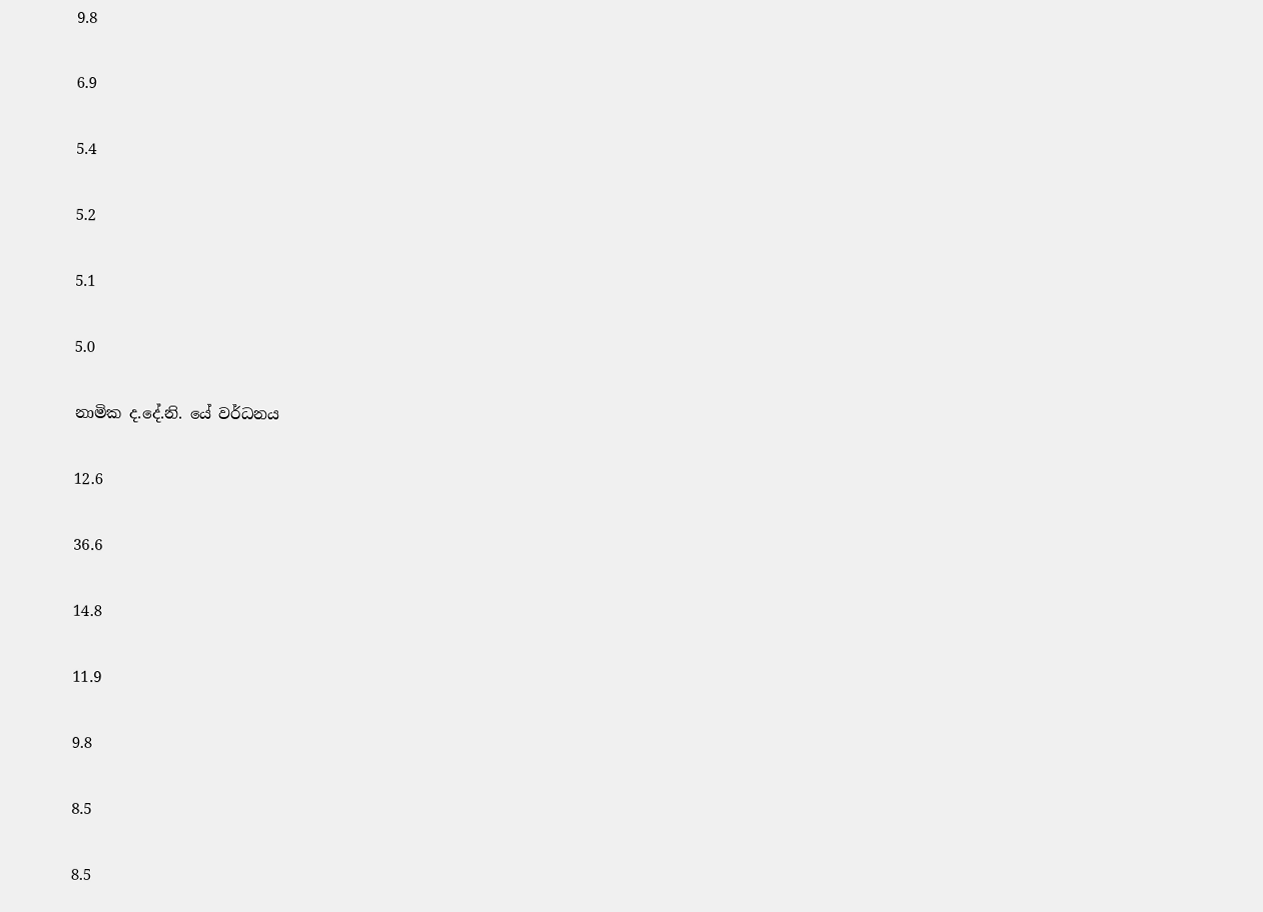9.8

6.9

5.4

5.2

5.1

5.0

නාමික ද.දේ.නි. යේ වර්ධනය

12.6

36.6

14.8

11.9

9.8

8.5

8.5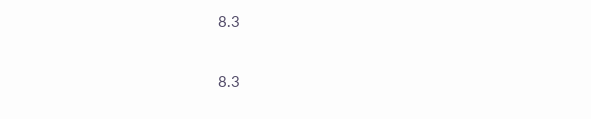8.3

8.3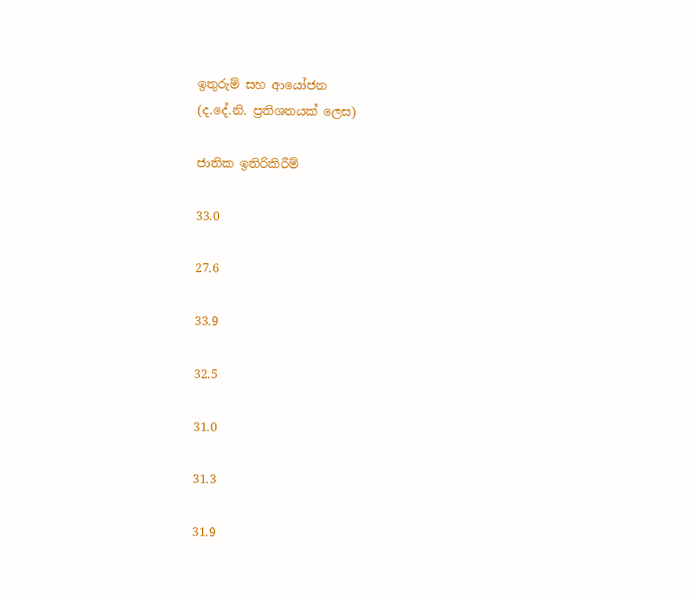ඉතුරුම් සහ ආයෝජන
(ද.දේ.නි. ප්‍රතිශතයක් ලෙස)

ජාතික ඉතිරිකිරීම්

33.0

27.6

33.9

32.5

31.0

31.3

31.9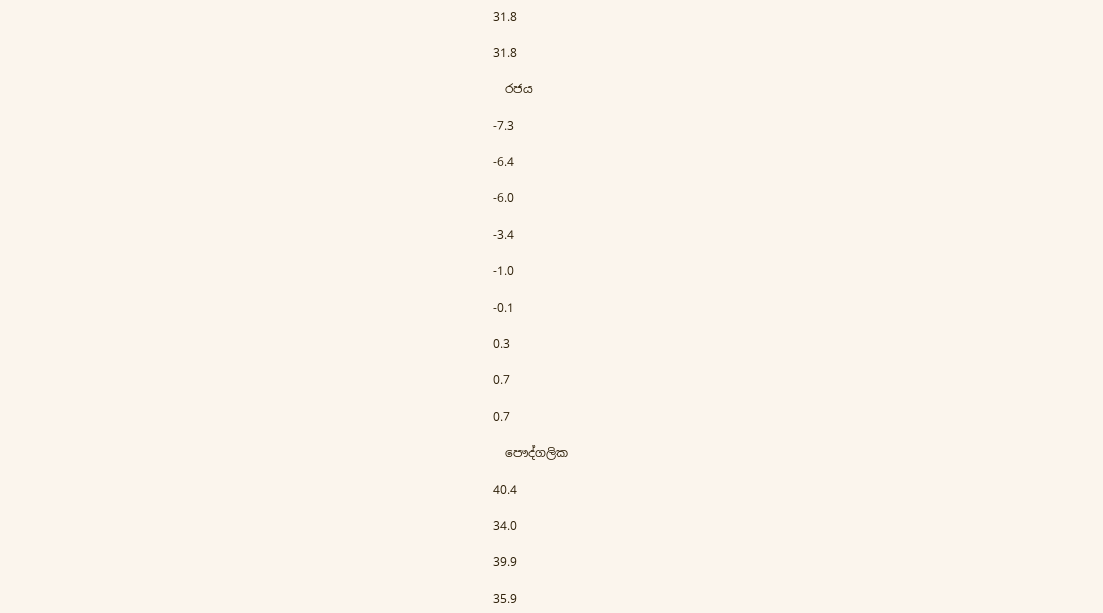31.8

31.8

  රජය

-7.3

-6.4

-6.0

-3.4

-1.0

-0.1

0.3

0.7

0.7

  පෞද්ගලික

40.4

34.0

39.9

35.9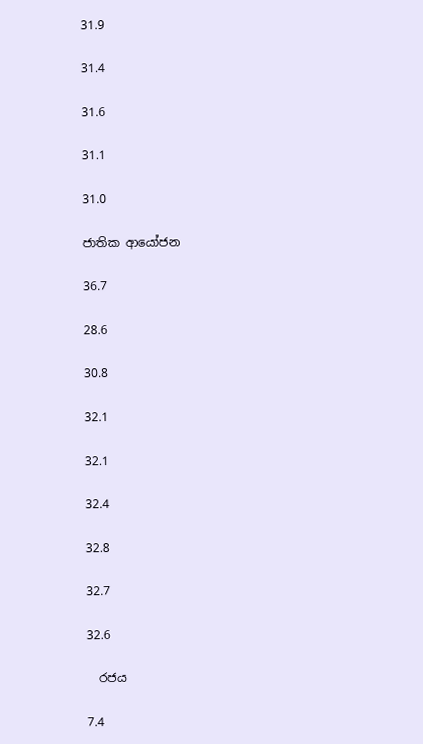31.9

31.4

31.6

31.1

31.0

ජාතික ආයෝජන

36.7

28.6

30.8

32.1

32.1

32.4

32.8

32.7

32.6

  රජය

7.4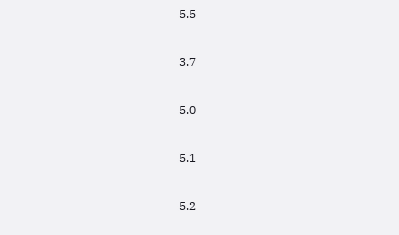5.5

3.7

5.0

5.1

5.2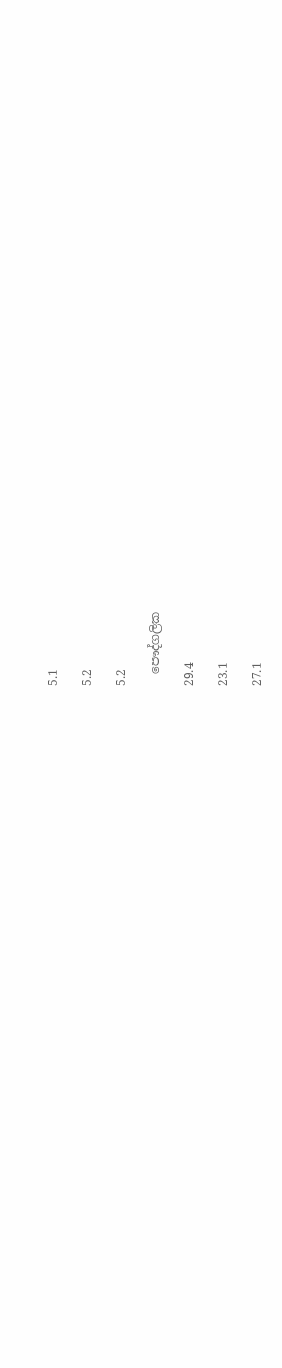5.1

5.2

5.2

  පෞද්ගලික

29.4

23.1

27.1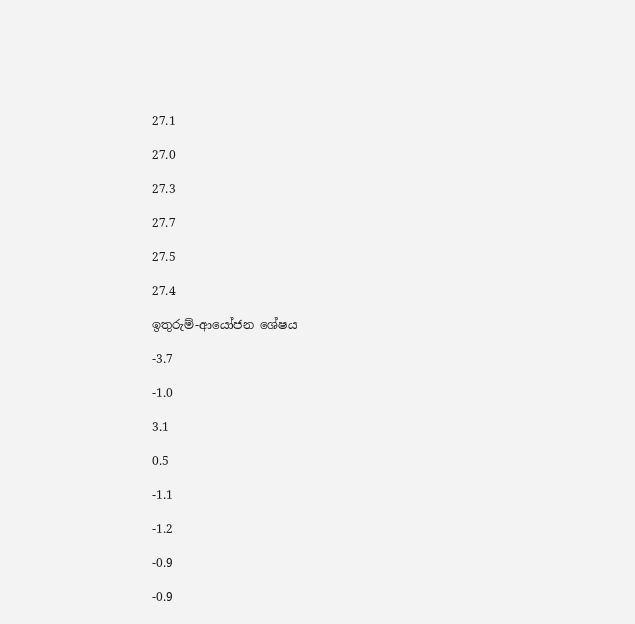27.1

27.0

27.3

27.7

27.5

27.4

ඉතුරුම්-ආයෝජන ශේෂය

-3.7

-1.0

3.1

0.5

-1.1

-1.2

-0.9

-0.9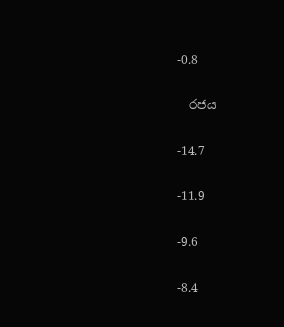-0.8

  රජය

-14.7

-11.9

-9.6

-8.4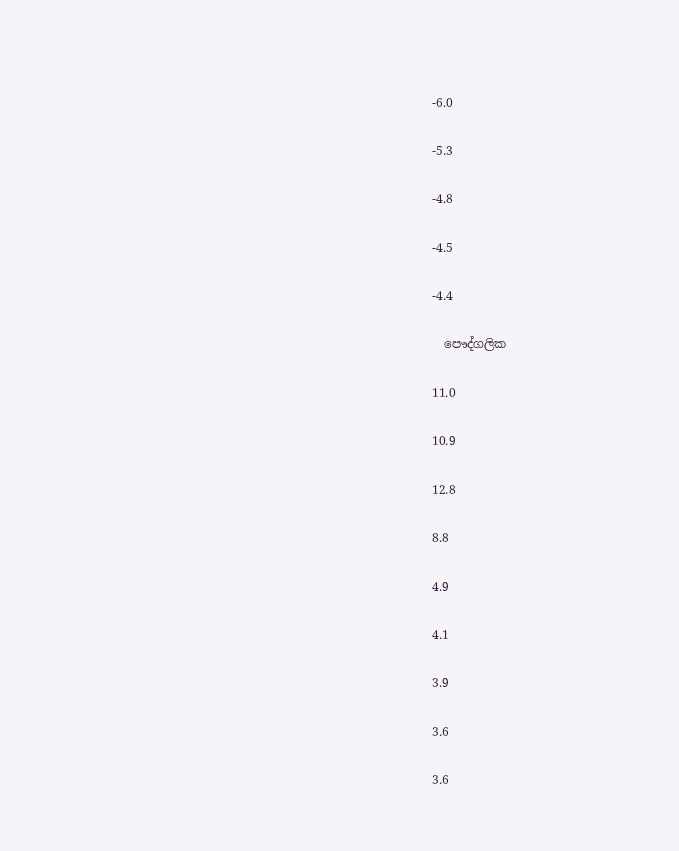-6.0

-5.3

-4.8

-4.5

-4.4

  පෞද්ගලික

11.0

10.9

12.8

8.8

4.9

4.1

3.9

3.6

3.6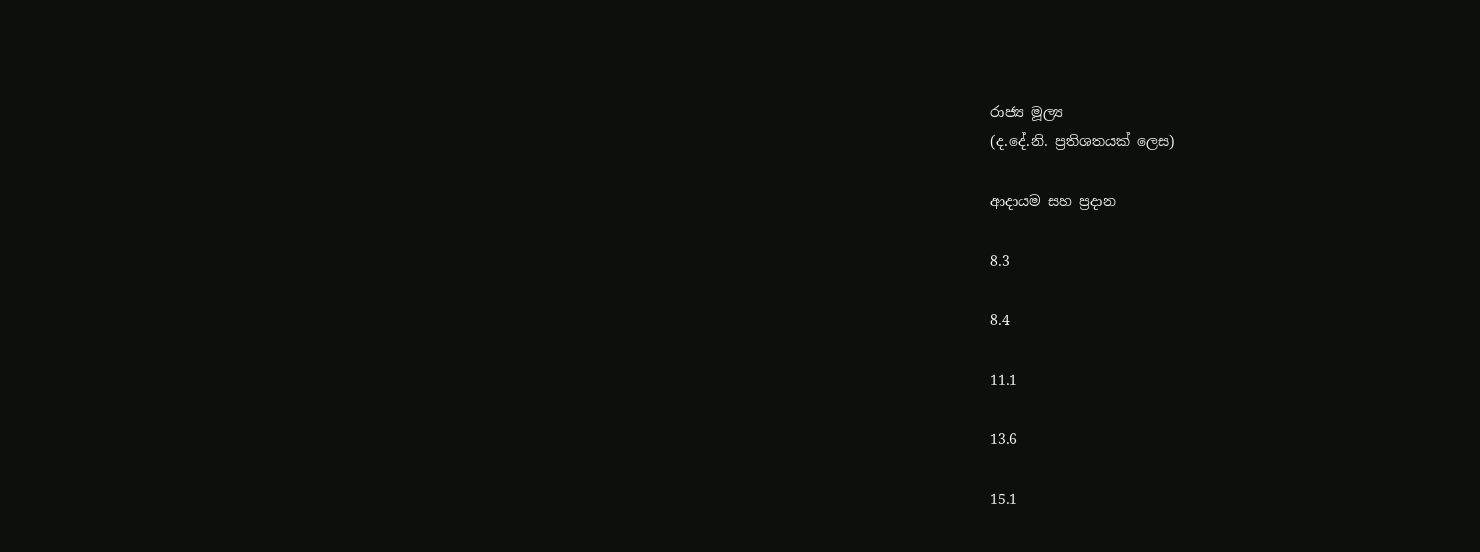රාජ්‍ය මූල්‍ය
(ද.දේ.නි. ප්‍රතිශතයක් ලෙස)

ආදායම සහ ප්‍රදාන

8.3

8.4

11.1

13.6

15.1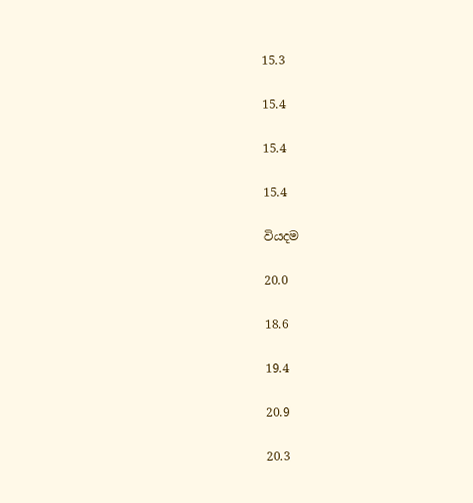15.3

15.4

15.4

15.4

වියදම

20.0

18.6

19.4

20.9

20.3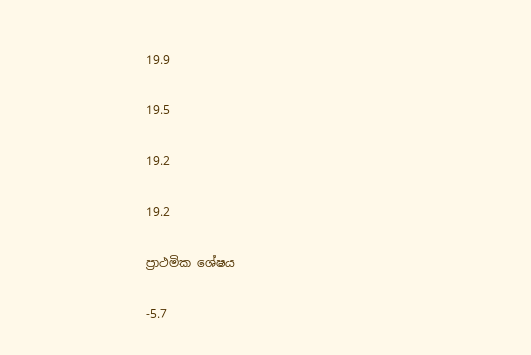19.9

19.5

19.2

19.2

ප්‍රාථමික ශේෂය

-5.7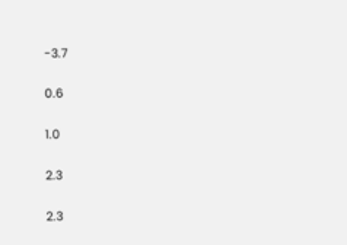-3.7

0.6

1.0

2.3

2.3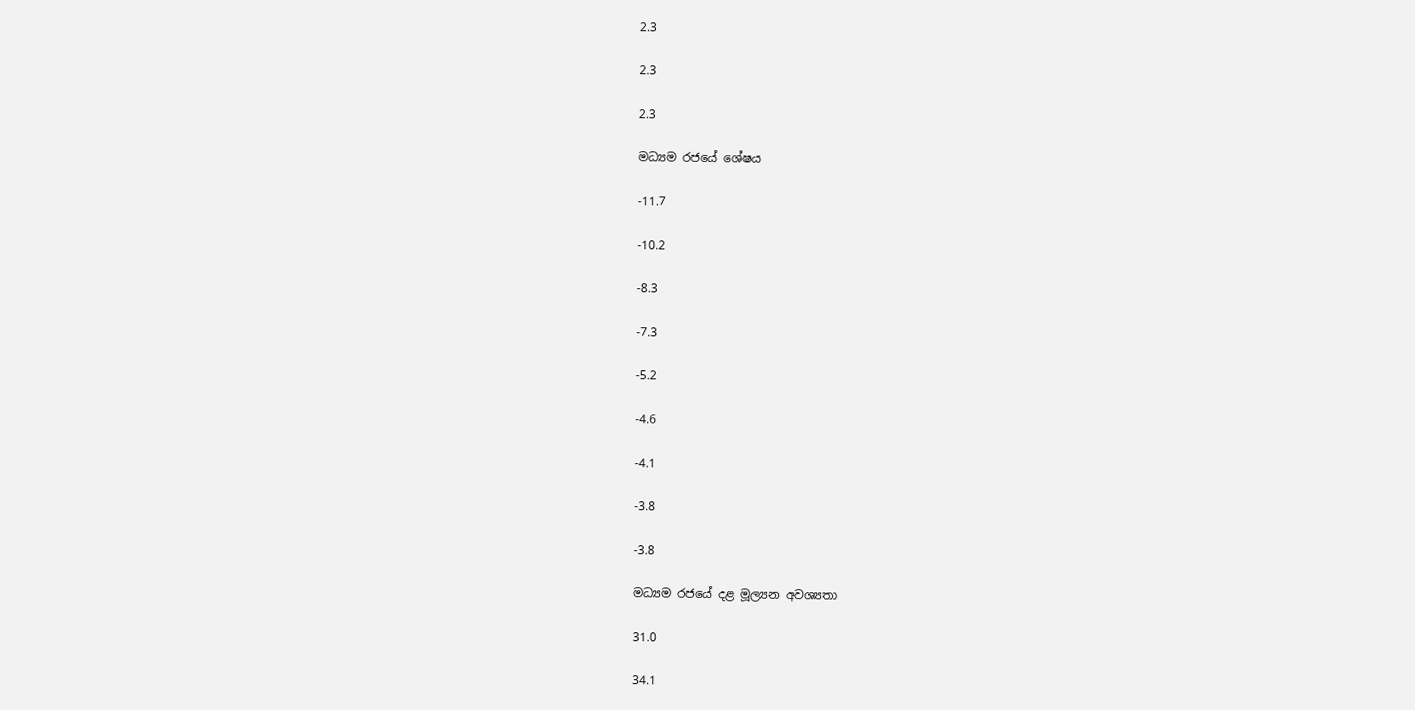2.3

2.3

2.3

මධ්‍යම රජයේ ශේෂය

-11.7

-10.2

-8.3

-7.3

-5.2

-4.6

-4.1

-3.8

-3.8

මධ්‍යම රජයේ දළ මූල්‍යන අවශ්‍යතා

31.0

34.1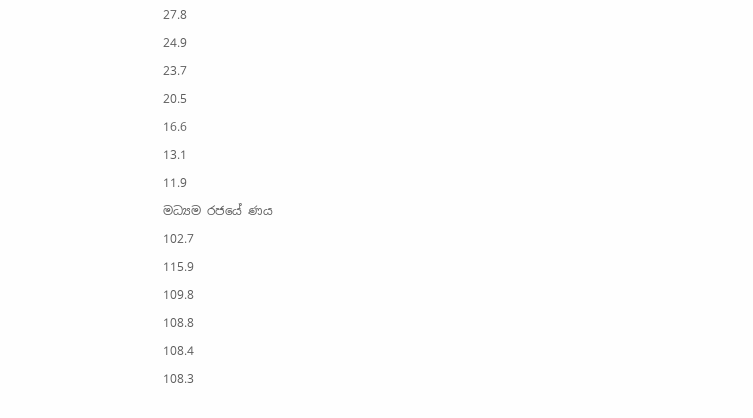27.8

24.9

23.7

20.5

16.6

13.1

11.9

මධ්‍යම රජයේ ණය

102.7

115.9

109.8

108.8

108.4

108.3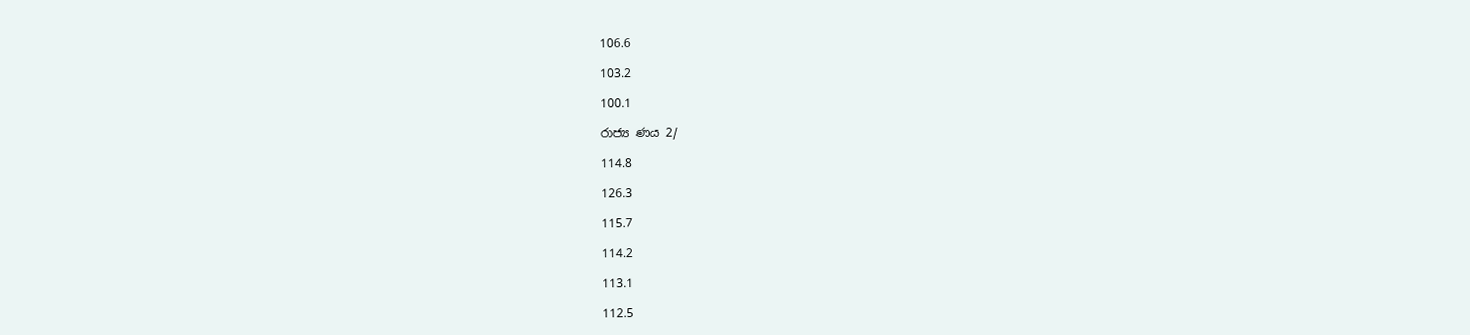106.6

103.2

100.1

රාජ්‍ය ණය 2/

114.8

126.3

115.7

114.2

113.1

112.5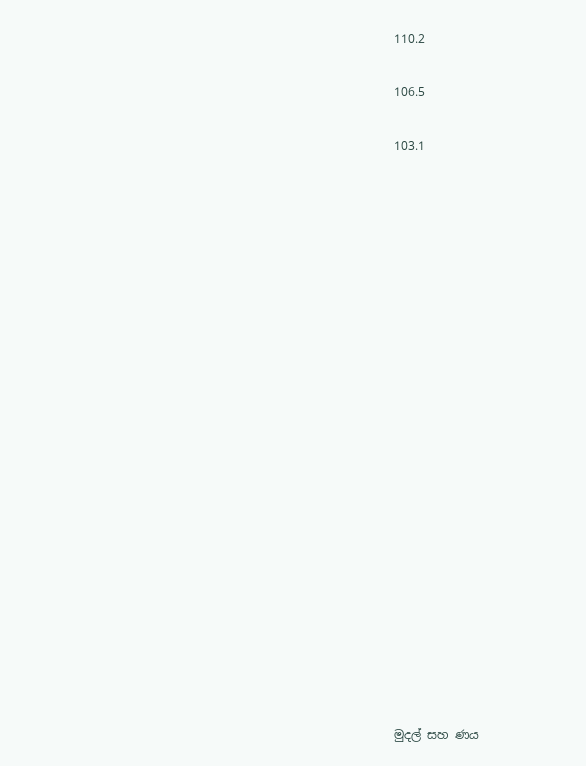110.2

106.5

103.1





















මුදල් සහ ණය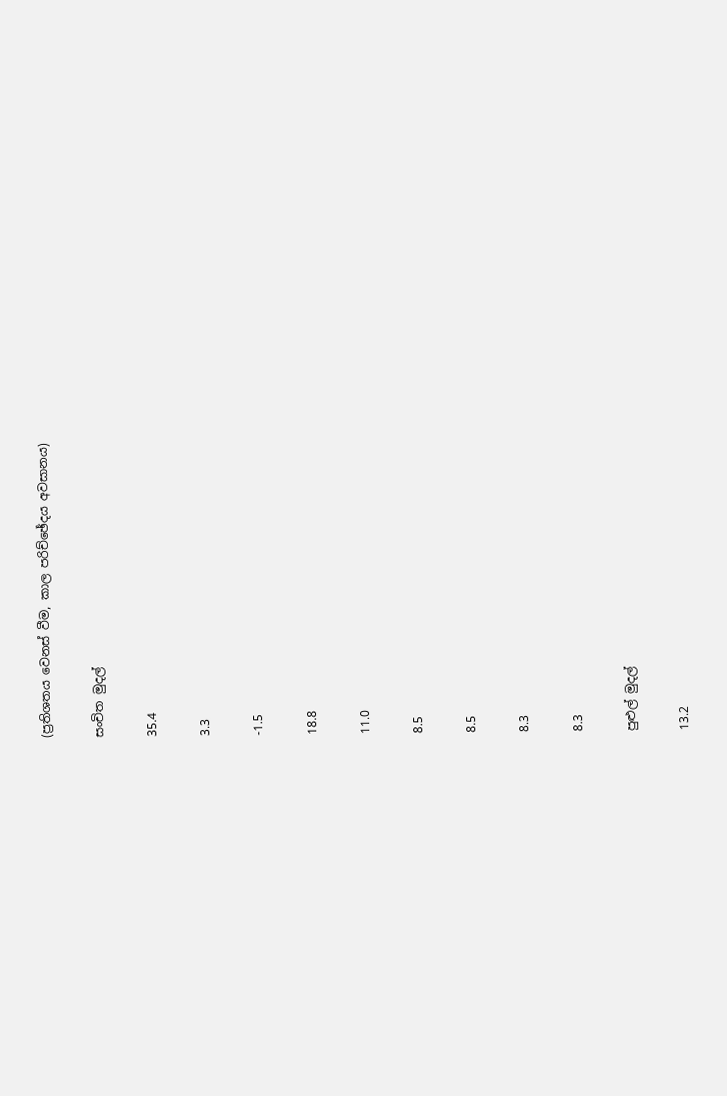(ප්‍රතිශතය වෙනස් වීම, කාල පරිච්ඡේදය අවසානය)

සංචිත මුදල්

35.4

3.3

-1.5

18.8

11.0

8.5

8.5

8.3

8.3

පුළුල් මුදල්

13.2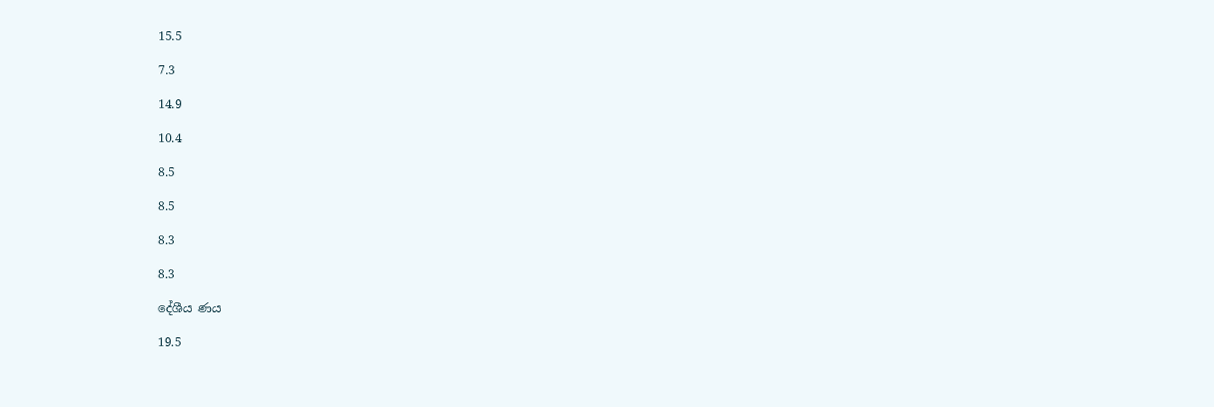15.5

7.3

14.9

10.4

8.5

8.5

8.3

8.3

දේශීය ණය

19.5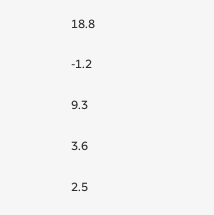18.8

-1.2

9.3

3.6

2.5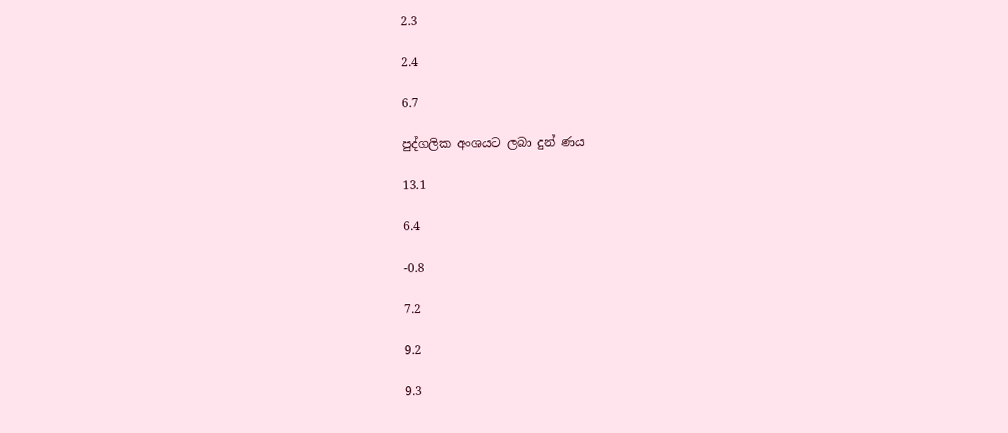2.3

2.4

6.7

පුද්ගලික අංශයට ලබා දුන් ණය

13.1

6.4

-0.8

7.2

9.2

9.3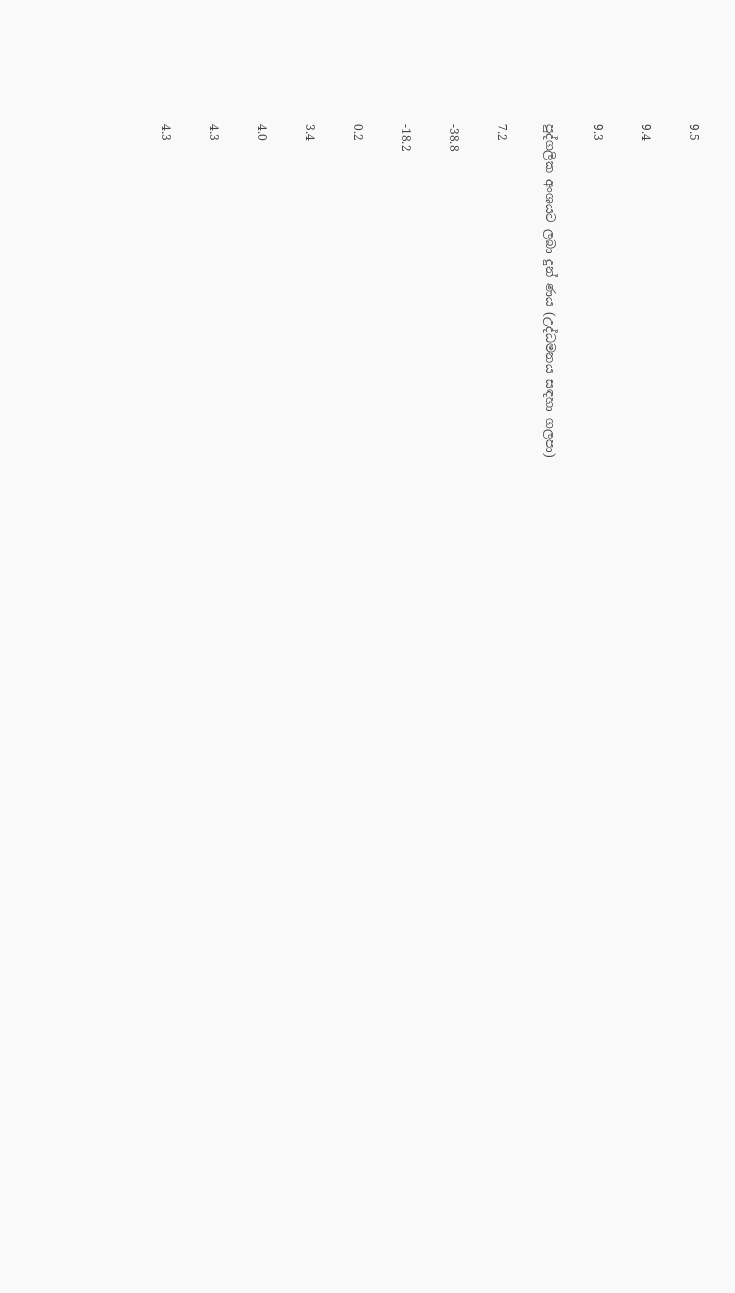9.5

9.4

9.3

පුද්ගලික අංශයට ලබා දුන් ණය (උද්ධමනය සඳහා ගලපා)

7.2

-38.8

-18.2

0.2

3.4

4.0

4.3

4.3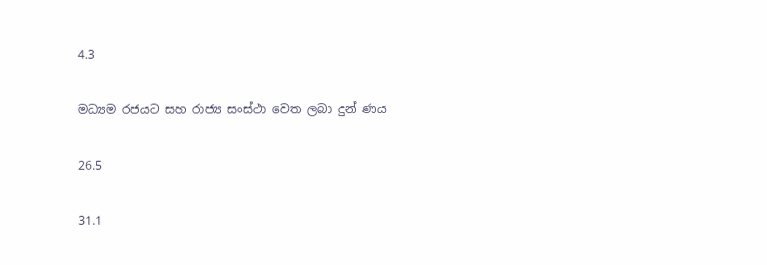4.3

මධ්‍යම රජයට සහ රාජ්‍ය සංස්ථා වෙත ලබා දුන් ණය

26.5

31.1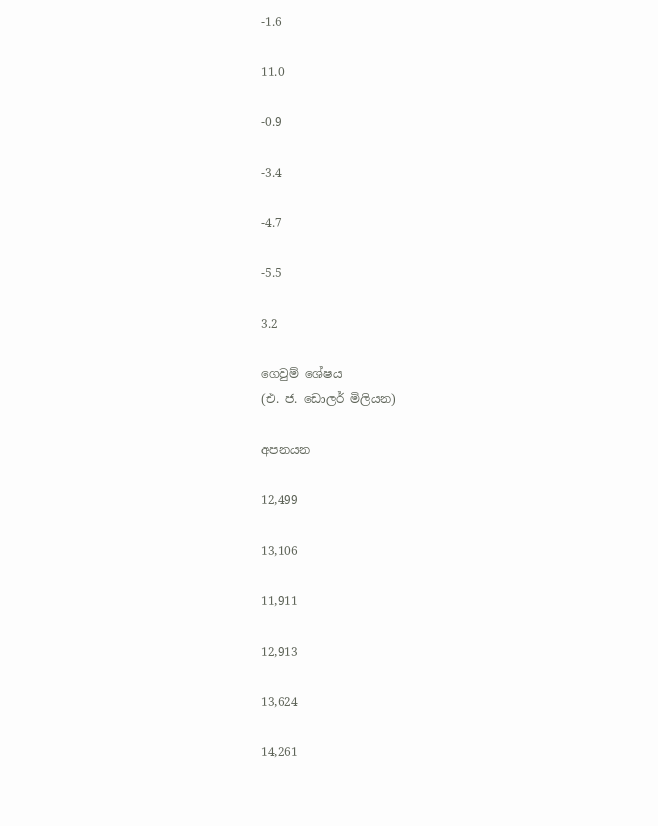-1.6

11.0

-0.9

-3.4

-4.7

-5.5

3.2

ගෙවුම් ශේෂය
(එ. ජ. ඩොලර් මිලියන)

අපනයන

12,499

13,106

11,911

12,913

13,624

14,261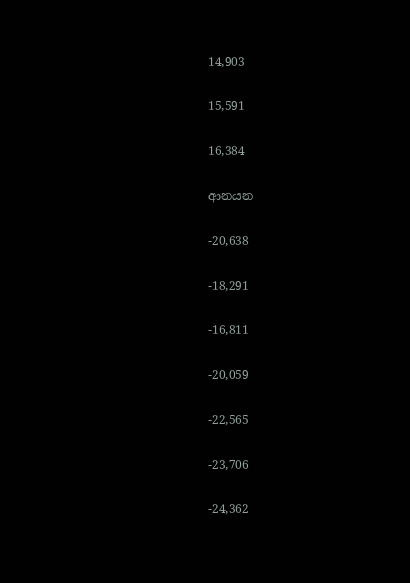14,903

15,591

16,384

ආනයන

-20,638

-18,291

-16,811

-20,059

-22,565

-23,706

-24,362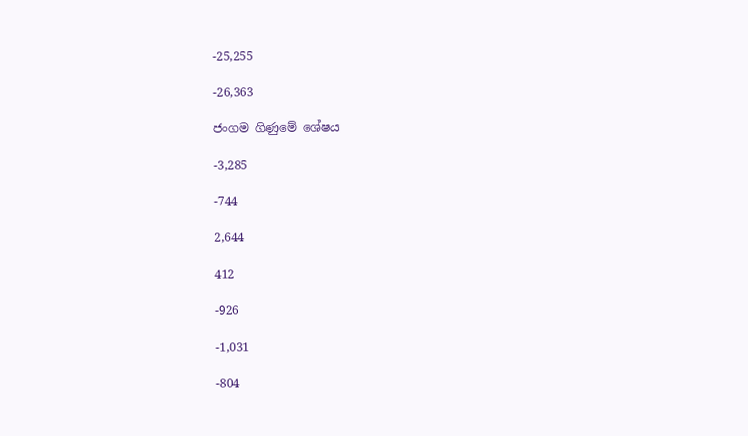-25,255

-26,363

ජංගම ගිණුමේ ශේෂය

-3,285

-744

2,644

412

-926

-1,031

-804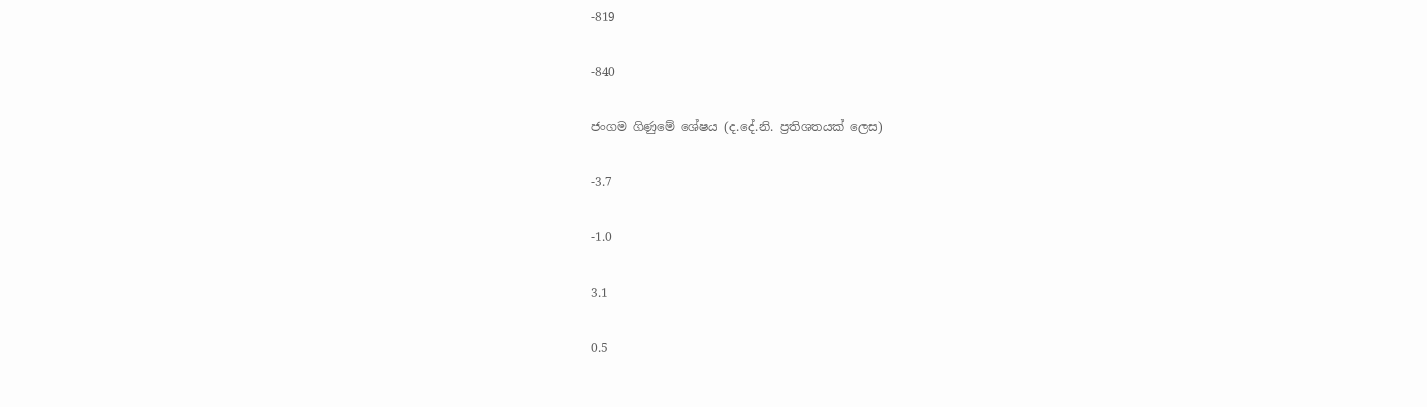-819

-840

ජංගම ගිණුමේ ශේෂය (ද.දේ.නි. ප්‍රතිශතයක් ලෙස)

-3.7

-1.0

3.1

0.5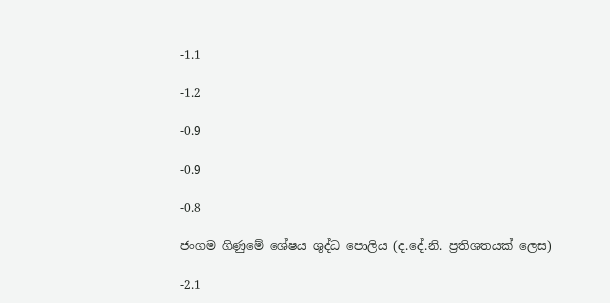-1.1

-1.2

-0.9

-0.9

-0.8

ජංගම ගිණුමේ ශේෂය ශුද්ධ පොලිය (ද.දේ.නි. ප්‍රතිශතයක් ලෙස)

-2.1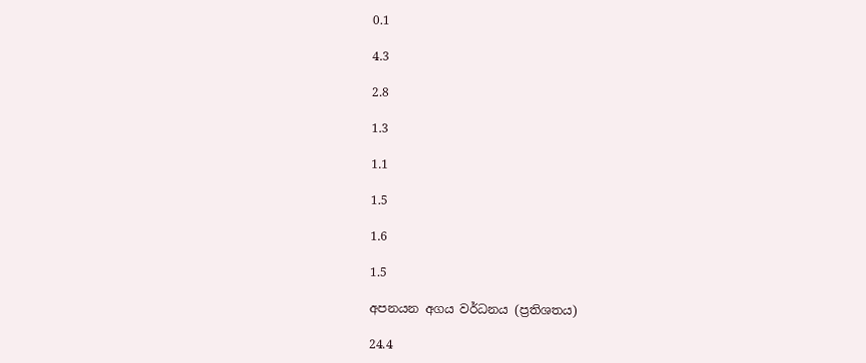0.1

4.3

2.8

1.3

1.1

1.5

1.6

1.5

අපනයන අගය වර්ධනය (ප්‍රතිශතය)

24.4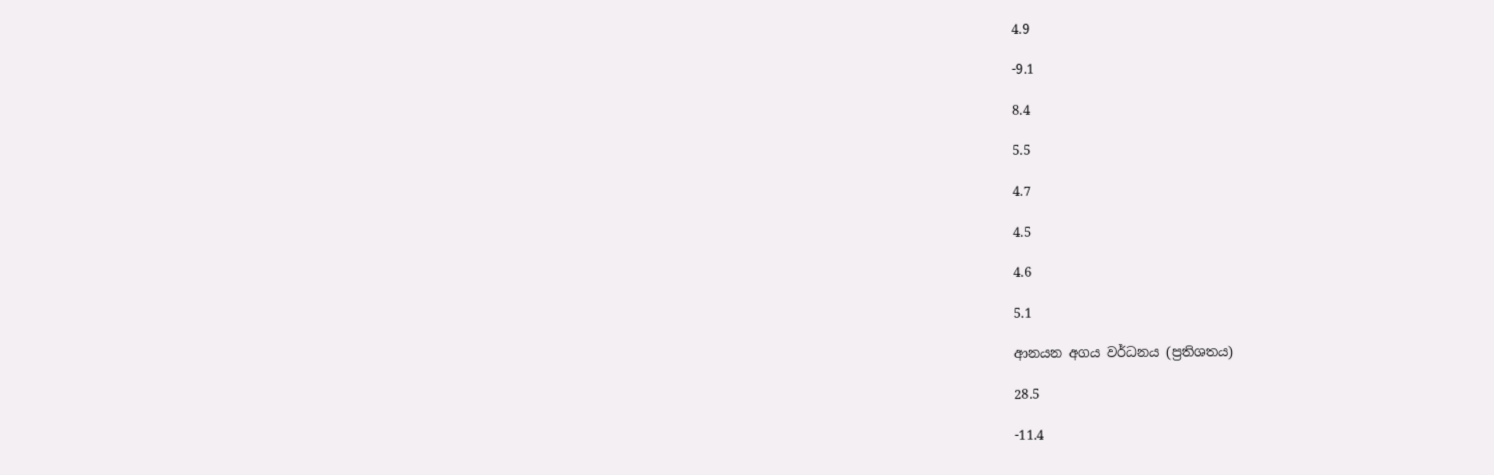4.9

-9.1

8.4

5.5

4.7

4.5

4.6

5.1

ආනයන අගය වර්ධනය (ප්‍රතිශතය)

28.5

-11.4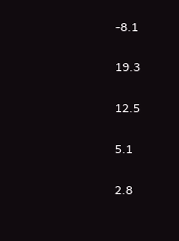-8.1

19.3

12.5

5.1

2.8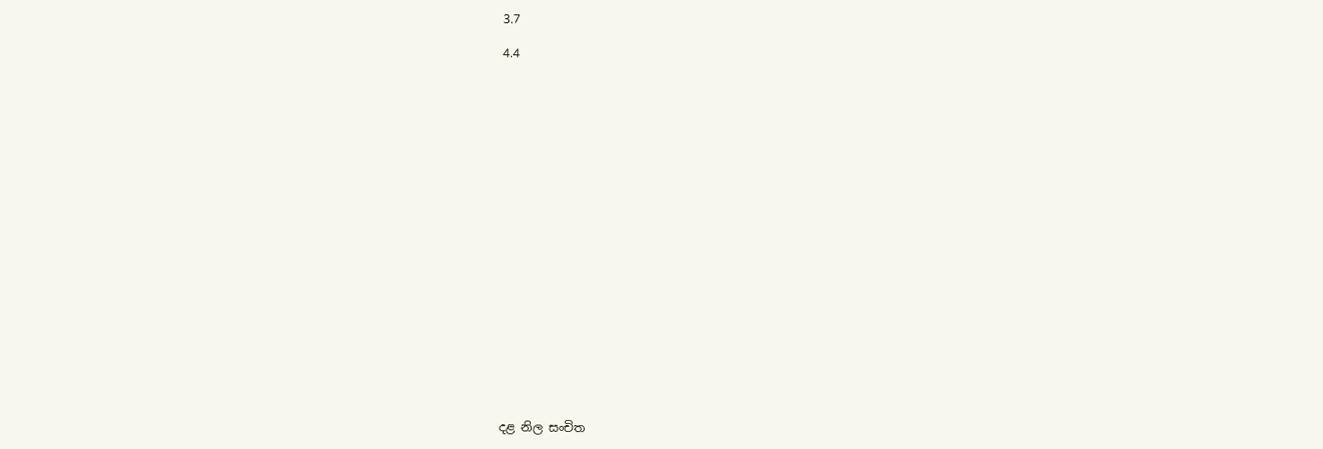3.7

4.4





















දළ නිල සංචිත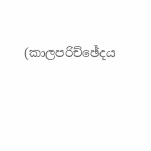(කාලපරිච්ඡේදය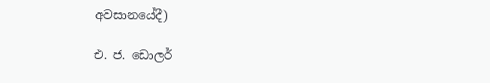අවසානයේදී)

එ. ජ. ඩොලර්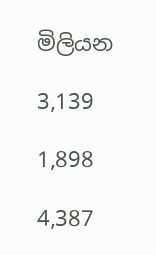මිලියන

3,139

1,898

4,387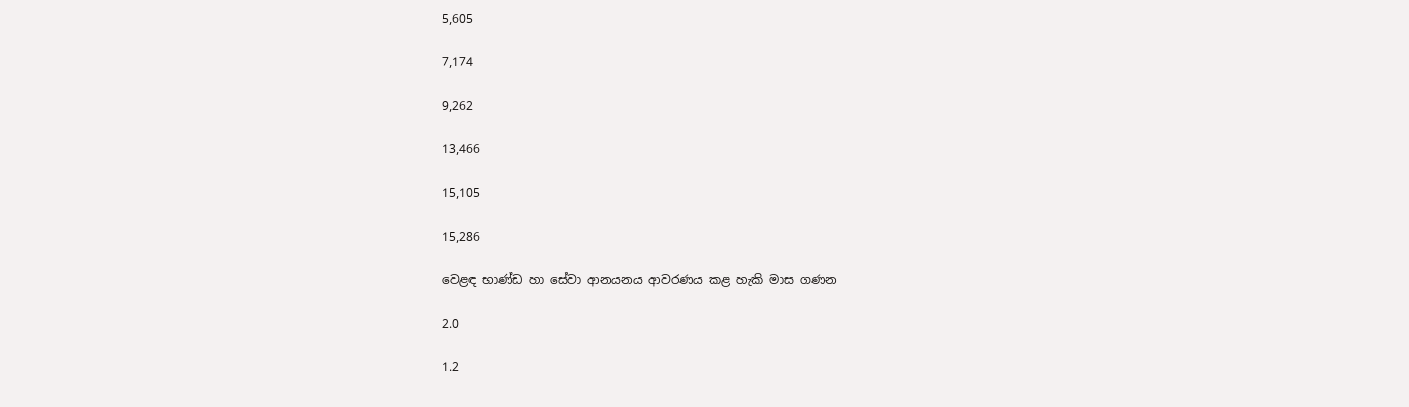5,605

7,174

9,262

13,466

15,105

15,286

වෙළඳ භාණ්ඩ හා සේවා ආනයනය ආවරණය කළ හැකි මාස ගණන

2.0

1.2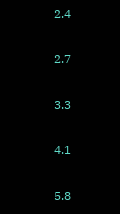2.4

2.7

3.3

4.1

5.8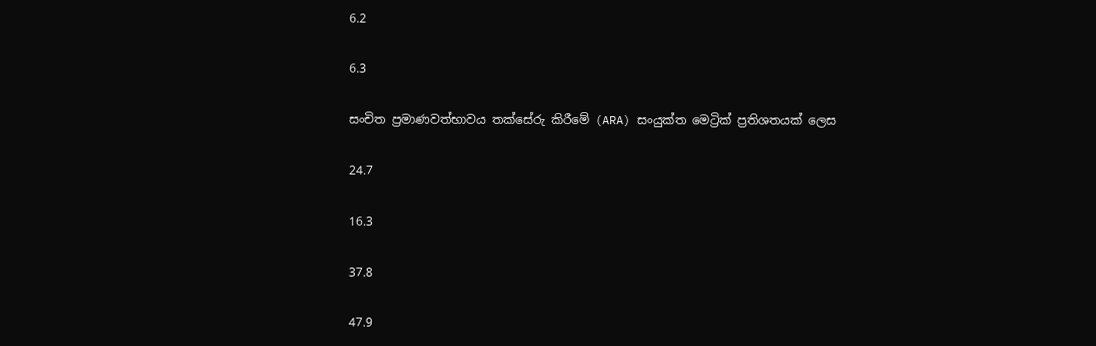6.2

6.3

සංචිත ප්‍රමාණවත්භාවය තක්සේරු කිරීමේ (ARA) සංයුක්ත මෙට්‍රික් ප්‍රතිශතයක් ලෙස

24.7

16.3

37.8

47.9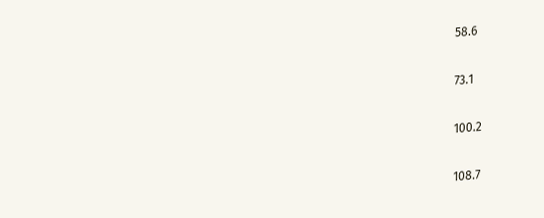58.6

73.1

100.2

108.7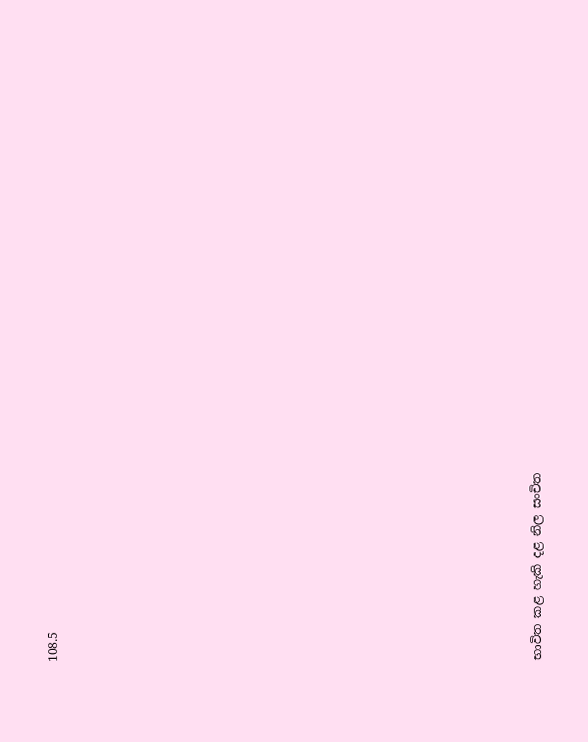108.5





















භාවිත කළ හැකි දළ නිල සංචිත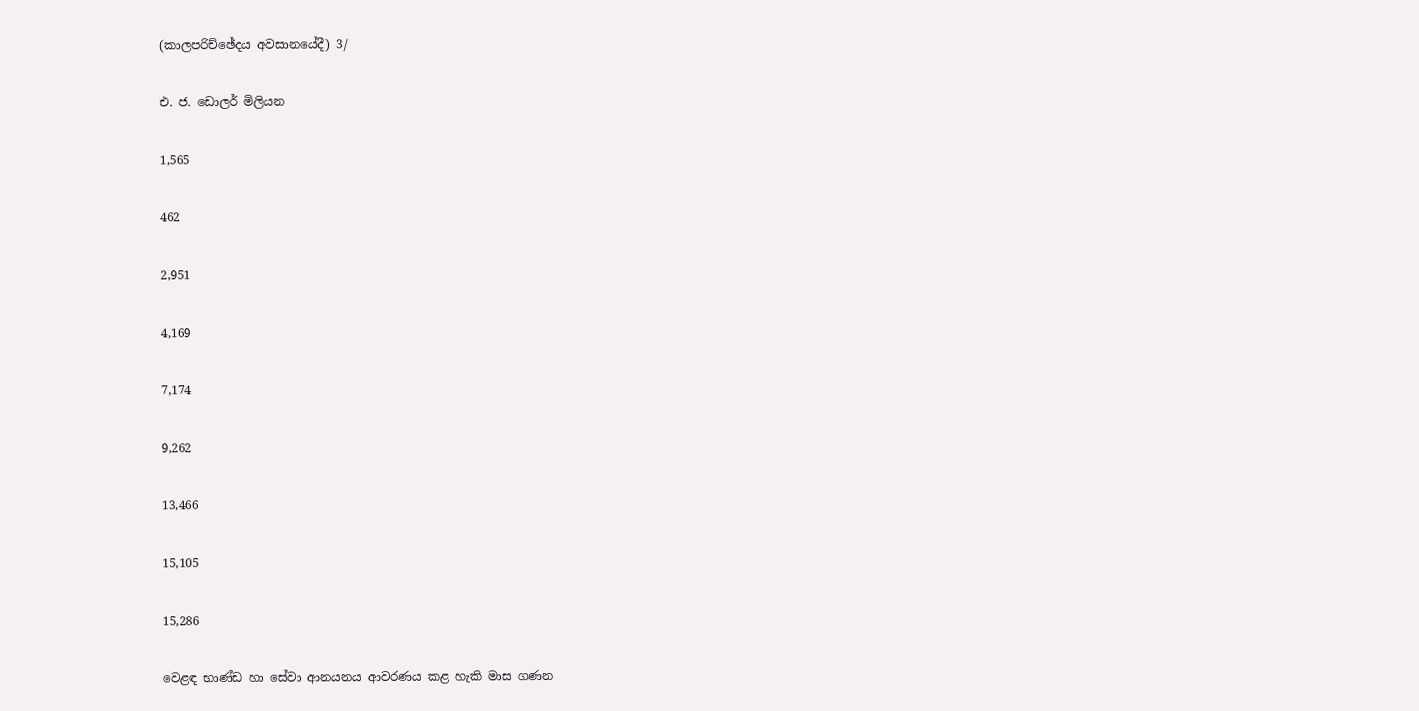(කාලපරිච්ඡේදය අවසානයේදී) 3/

එ. ජ. ඩොලර් මිලියන

1,565

462

2,951

4,169

7,174

9,262

13,466

15,105

15,286

වෙළඳ භාණ්ඩ හා සේවා ආනයනය ආවරණය කළ හැකි මාස ගණන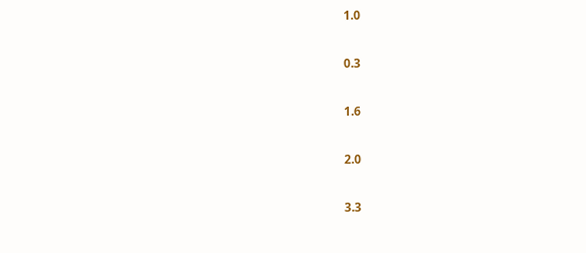1.0

0.3

1.6

2.0

3.3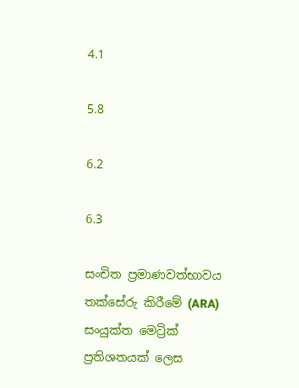4.1

5.8

6.2

6.3

සංචිත ප්‍රමාණවත්භාවය තක්සේරු කිරීමේ (ARA) සංයුක්ත මෙට්‍රික් ප්‍රතිශතයක් ලෙස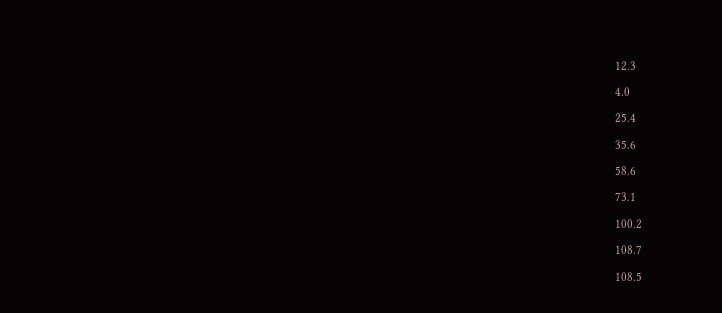12.3

4.0

25.4

35.6

58.6

73.1

100.2

108.7

108.5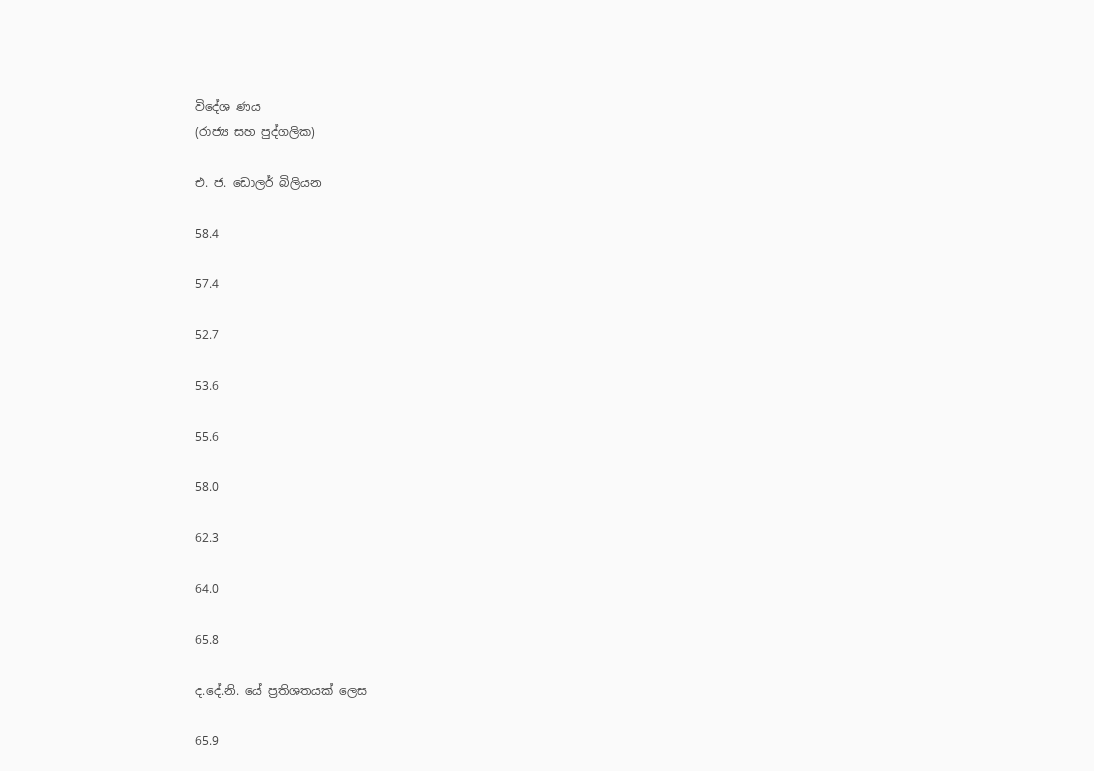විදේශ ණය
(රාජ්‍ය සහ පුද්ගලික)

එ. ජ. ඩොලර් බිලියන

58.4

57.4

52.7

53.6

55.6

58.0

62.3

64.0

65.8

ද.දේ.නි. යේ ප්‍රතිශතයක් ලෙස

65.9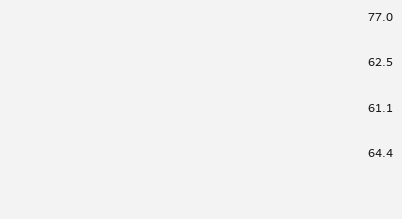77.0

62.5

61.1

64.4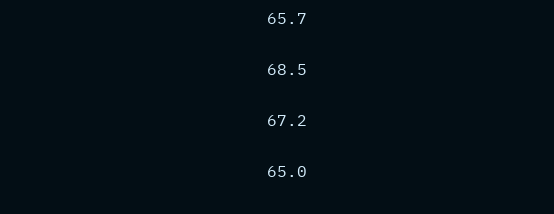65.7

68.5

67.2

65.0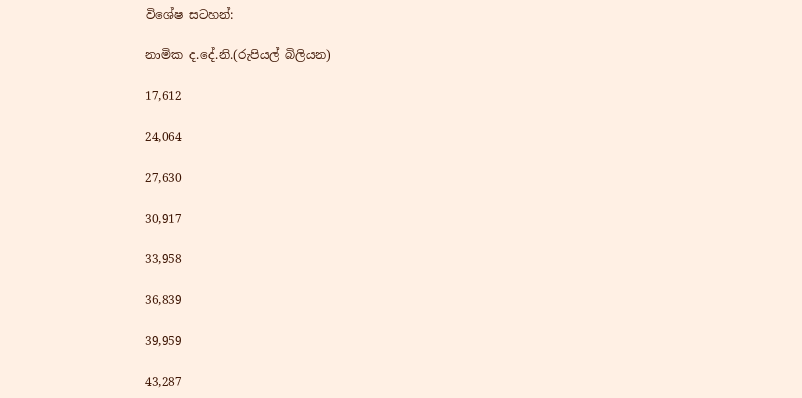විශේෂ සටහන්:

නාමික ද.දේ.නි.(රුපියල් බිලියන)

17,612

24,064

27,630

30,917

33,958

36,839

39,959

43,287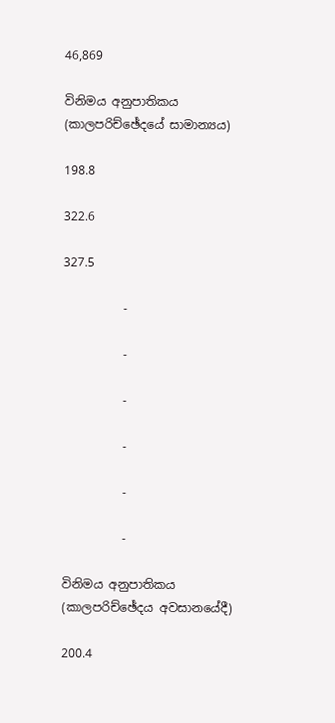46,869

විනිමය අනුපාතිකය (කාලපරිච්ඡේදයේ සාමාන්‍යය)

198.8

322.6

327.5

          -

          -

          -

          -

          -

          -

විනිමය අනුපාතිකය (කාලපරිච්ඡේදය අවසානයේදී)

200.4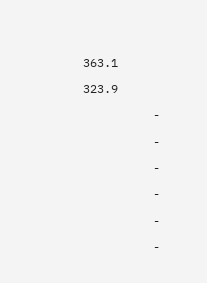363.1

323.9

          -

          -

          -

          -

          -

          -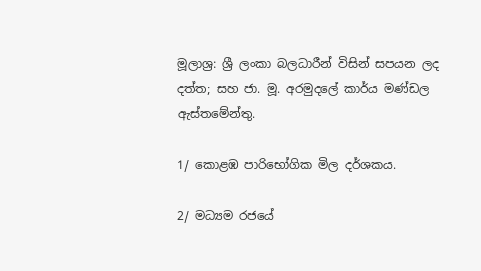මූලාශ්‍ර: ශ්‍රී ලංකා බලධාරීන් විසින් සපයන ලද දත්ත; සහ ජා. මූ. අරමුදලේ කාර්ය මණ්ඩල ඇස්තමේන්තු.

1/ කොළඹ පාරිභෝගික මිල දර්ශකය.

2/ මධ්‍යම රජයේ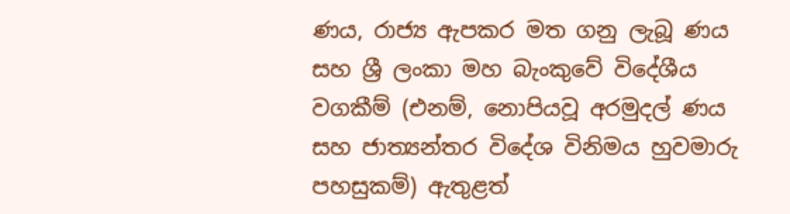ණය, රාජ්‍ය ඇපකර මත ගනු ලැබූ ණය සහ ශ්‍රී ලංකා මහ බැංකුවේ විදේශීය වගකීම් (එනම්, නොපියවූ අරමුදල් ණය සහ ජාත්‍යන්තර විදේශ විනිමය හුවමාරු පහසුකම්) ඇතුළත්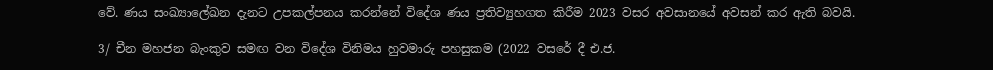වේ. ණය සංඛ්‍යාලේඛන දැනට උපකල්පනය කරන්නේ විදේශ ණය ප්‍රතිව්‍යුහගත කිරීම 2023 වසර අවසානයේ අවසන් කර ඇති බවයි.

3/ චීන මහජන බැංකුව සමඟ වන විදේශ විනිමය හුවමාරු පහසුකම (2022 වසරේ දී එ.ජ.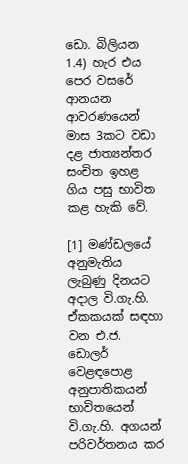ඩො. බිලියන 1.4) හැර එය පෙර වසරේ ආනයන ආවරණයෙන් මාස 3කට වඩා දළ ජාත්‍යන්තර සංචිත ඉහළ ගිය පසු භාවිත කළ හැකි වේ.

[1] මණ්ඩලයේ අනුමැතිය ලැබුණු දිනයට අදාල වි.ගැ.හි. ඒකකයක් සඳහා වන එ.ජ. ඩොලර් වෙළඳපොළ අනුපාතිකයන් භාවිතයෙන් වි.ගැ.හි. අගයන් පරිවර්තනය කර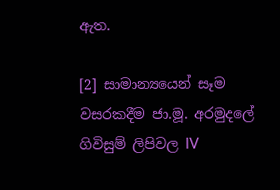ඇත.

[2] සාමාන්‍යයෙන් සෑම වසරකදීම ජා.මූ. අරමුදලේ ගිවිසුම් ලිපිවල IV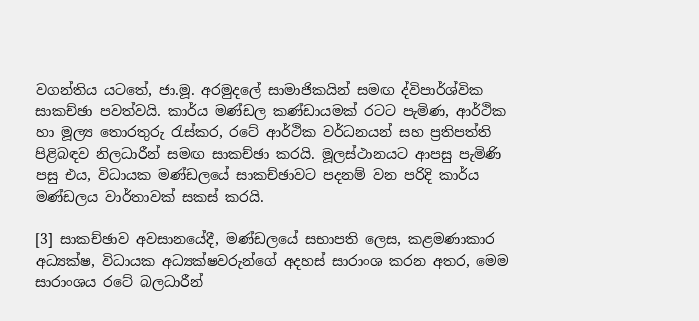වගන්තිය යටතේ, ජා.මූ. අරමුදලේ සාමාජිකයින් සමඟ ද්විපාර්ශ්වික සාකච්ඡා පවත්වයි. කාර්ය මණ්ඩල කණ්ඩායමක් රටට පැමිණ, ආර්ථික හා මූල්‍ය තොරතුරු රැස්කර, රටේ ආර්ථික වර්ධනයන් සහ ප්‍රතිපත්ති පිළිබඳව නිලධාරීන් සමඟ සාකච්ඡා කරයි. මූලස්ථානයට ආපසු පැමිණි පසු එය, විධායක මණ්ඩලයේ සාකච්ඡාවට පදනම් වන පරිදි කාර්ය මණ්ඩලය වාර්තාවක් සකස් කරයි.

[3] සාකච්ඡාව අවසානයේදී, මණ්ඩලයේ සභාපති ලෙස, කළමණාකාර අධ්‍යක්ෂ, විධායක අධ්‍යක්ෂවරුන්ගේ අදහස් සාරාංශ කරන අතර, මෙම සාරාංශය රටේ බලධාරීන්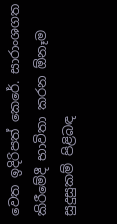වෙත ඉදිරිපත් කෙරේ. සාරාංශගත කිරීමේදී භාවිතා කරන ඕනෑම සුදුසුකම් පිළිබඳ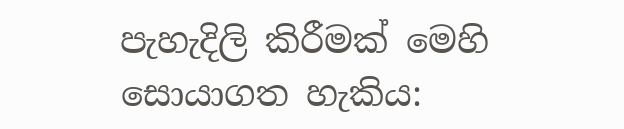පැහැදිලි කිරීමක් මෙහි සොයාගත හැකිය: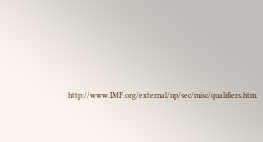http://www.IMF.org/external/np/sec/misc/qualifiers.htm.